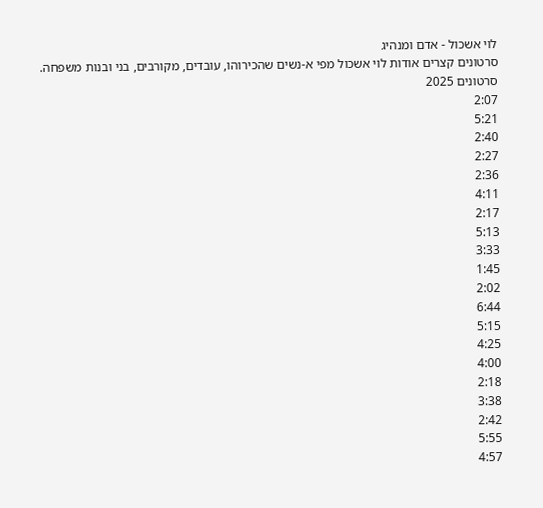לוי אשכול - אדם ומנהיג
סרטונים קצרים אודות לוי אשכול מפי א-נשים שהכירוהו, עובדים, מקורבים, בני ובנות משפחה.
סרטונים 2025
2:07
5:21
2:40
2:27
2:36
4:11
2:17
5:13
3:33
1:45
2:02
6:44
5:15
4:25
4:00
2:18
3:38
2:42
5:55
4:57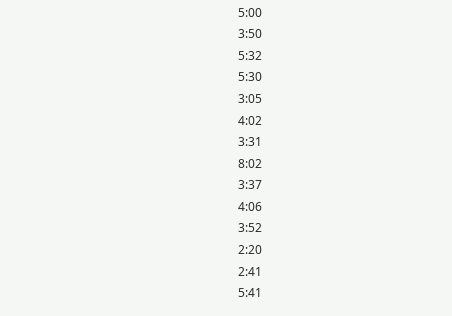5:00
3:50
5:32
5:30
3:05
4:02
3:31
8:02
3:37
4:06
3:52
2:20
2:41
5:41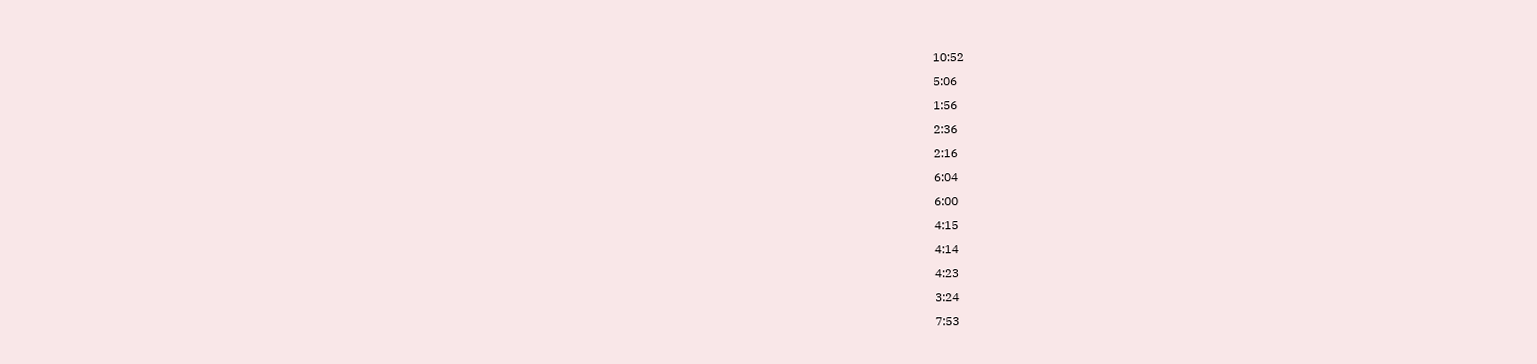10:52
5:06
1:56
2:36
2:16
6:04
6:00
4:15
4:14
4:23
3:24
7:53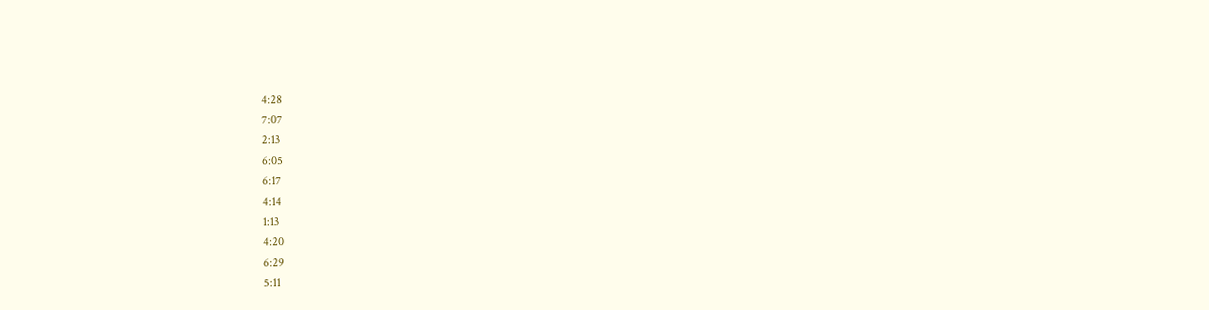4:28
7:07
2:13
6:05
6:17
4:14
1:13
4:20
6:29
5:11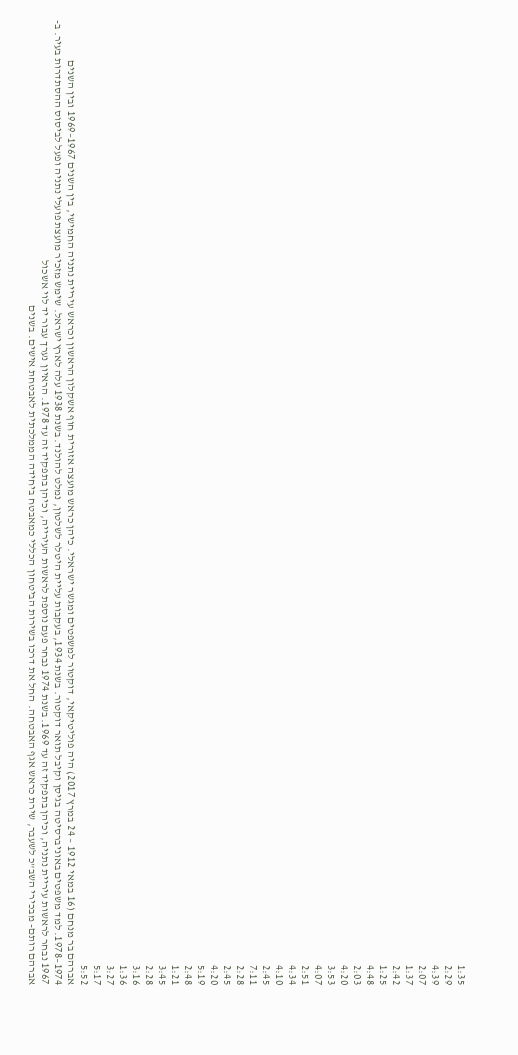1:35
2:29
4:39
2:07
1:37
2:42
1:25
4:48
2:03
4:20
3:53
4:07
2:51
4:34
4:10
2:45
7:11
2:28
2:45
4:20
5:19
2:48
1:21
3:45
2:28
3:16
1:36
3:27
5:17
5:52
אברהם בר מנחם (16 במאי 1912 – 24 במרץ 2017) היה פוליטיקאי, דוקטור למשפטים ומגשר ישראלי. כיהן כראש מועצה אזורית חוף אשקלון הראשון וכראש עיריית נתניה החמישי, בין השנים 1967–1969 ובין השנים 1974–1978. למד משפטים באוניברסיטה בגיסן וקיבל תואר דוקטור. בשנת 1934, בעקבות עליית היטלר לשלטון, נמלט להולנד. בשנת 1938 עלה לארץ ישראל. שימש מזכיר מועצת פועלי נתניה ופעל לביסוס ההסתדרות בעיר. ב- 1967 נבחר לראשות עיריית נתניה, וכיהן בתפקיד זה עד 1969. בשנת 1974 נבחר פעם נוספת לראשות העירייה, וכיהן בתפקיד זה עד 1978. הראיון נערך עבור יד לוי אשכול
אברהם רותם- מבכירי השב"כ לשעבר, שירת כראש אגף האבטחה. החל את דרכו בשירות הביטחון הכללי כמאבטח ביחידה הממלכתית לאבטחת אישים. בשנים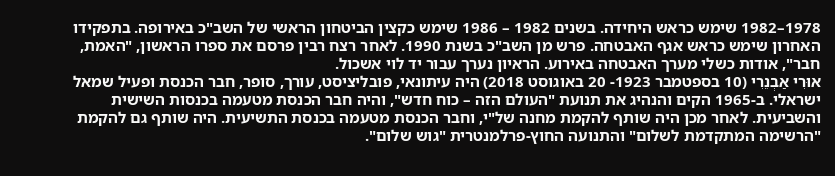1978–1982 שימש כראש היחידה. בשנים 1982 – 1986 שימש כקצין הביטחון הראשי של השב"כ באירופה. בתפקידו האחרון שימש כראש אגף האבטחה. פרש מן השב"כ בשנת 1990. לאחר רצח רבין פרסם את ספרו הראשון, "האמת, חבר", אודות כשלי מערך האבטחה באירוע. הראיון נערך עבור יד לוי אשכול.
אוּרִי אַבְנֵרִי (10 בספטמבר 1923- 20 באוגוסט 2018) היה עיתונאי, פובליציסט, עורך, סופר, חבר הכנסת ופעיל שמאל ישראלי. ב-1965 הקים והנהיג את תנועת "העולם הזה – כוח חדש", והיה חבר הכנסת מטעמה בכנסות השישית והשביעית. לאחר מכן היה שותף להקמת מחנה של"י, וחבר הכנסת מטעמה בכנסת התשיעית. היה שותף גם להקמת "הרשימה המתקדמת לשלום" והתנועה החוץ-פרלמנטרית "גוש שלום".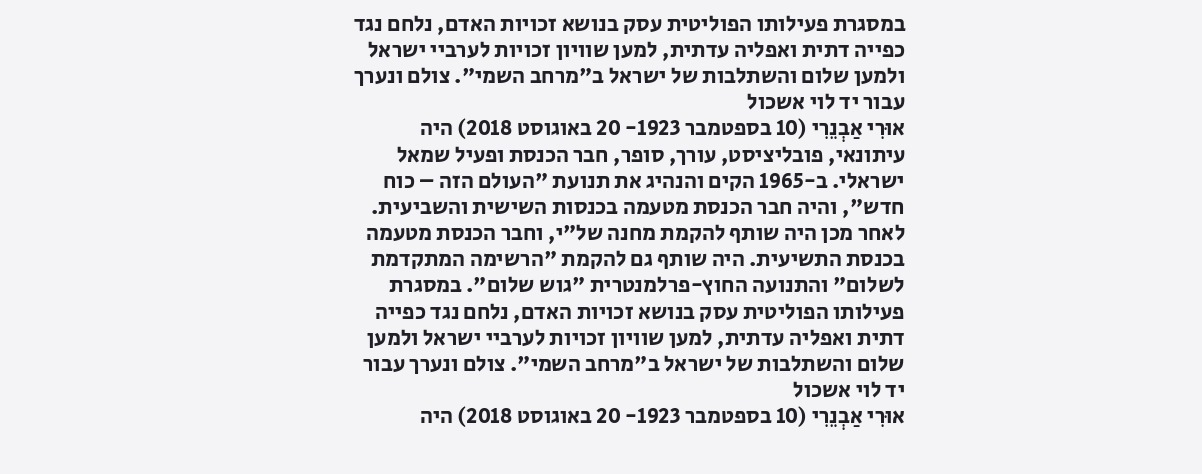במסגרת פעילותו הפוליטית עסק בנושא זכויות האדם, נלחם נגד כפייה דתית ואפליה עדתית, למען שוויון זכויות לערביי ישראל ולמען שלום והשתלבות של ישראל ב"מרחב השמי". צולם ונערך עבור יד לוי אשכול
אוּרִי אַבְנֵרִי (10 בספטמבר 1923- 20 באוגוסט 2018) היה עיתונאי, פובליציסט, עורך, סופר, חבר הכנסת ופעיל שמאל ישראלי. ב-1965 הקים והנהיג את תנועת "העולם הזה – כוח חדש", והיה חבר הכנסת מטעמה בכנסות השישית והשביעית. לאחר מכן היה שותף להקמת מחנה של"י, וחבר הכנסת מטעמה בכנסת התשיעית. היה שותף גם להקמת "הרשימה המתקדמת לשלום" והתנועה החוץ-פרלמנטרית "גוש שלום". במסגרת פעילותו הפוליטית עסק בנושא זכויות האדם, נלחם נגד כפייה דתית ואפליה עדתית, למען שוויון זכויות לערביי ישראל ולמען שלום והשתלבות של ישראל ב"מרחב השמי". צולם ונערך עבור יד לוי אשכול
אוּרִי אַבְנֵרִי (10 בספטמבר 1923- 20 באוגוסט 2018) היה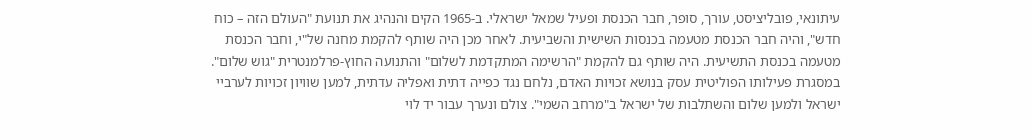עיתונאי, פובליציסט, עורך, סופר, חבר הכנסת ופעיל שמאל ישראלי. ב-1965 הקים והנהיג את תנועת "העולם הזה – כוח חדש", והיה חבר הכנסת מטעמה בכנסות השישית והשביעית. לאחר מכן היה שותף להקמת מחנה של"י, וחבר הכנסת מטעמה בכנסת התשיעית. היה שותף גם להקמת "הרשימה המתקדמת לשלום" והתנועה החוץ-פרלמנטרית "גוש שלום". במסגרת פעילותו הפוליטית עסק בנושא זכויות האדם, נלחם נגד כפייה דתית ואפליה עדתית, למען שוויון זכויות לערביי ישראל ולמען שלום והשתלבות של ישראל ב"מרחב השמי". צולם ונערך עבור יד לוי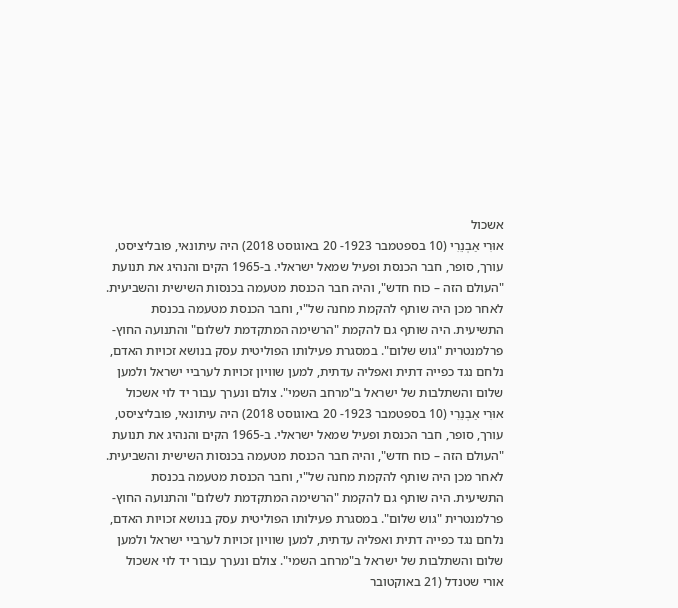אשכול
אוּרִי אַבְנֵרִי (10 בספטמבר 1923- 20 באוגוסט 2018) היה עיתונאי, פובליציסט, עורך, סופר, חבר הכנסת ופעיל שמאל ישראלי. ב-1965 הקים והנהיג את תנועת "העולם הזה – כוח חדש", והיה חבר הכנסת מטעמה בכנסות השישית והשביעית. לאחר מכן היה שותף להקמת מחנה של"י, וחבר הכנסת מטעמה בכנסת התשיעית. היה שותף גם להקמת "הרשימה המתקדמת לשלום" והתנועה החוץ-פרלמנטרית "גוש שלום". במסגרת פעילותו הפוליטית עסק בנושא זכויות האדם, נלחם נגד כפייה דתית ואפליה עדתית, למען שוויון זכויות לערביי ישראל ולמען שלום והשתלבות של ישראל ב"מרחב השמי". צולם ונערך עבור יד לוי אשכול
אוּרִי אַבְנֵרִי (10 בספטמבר 1923- 20 באוגוסט 2018) היה עיתונאי, פובליציסט, עורך, סופר, חבר הכנסת ופעיל שמאל ישראלי. ב-1965 הקים והנהיג את תנועת "העולם הזה – כוח חדש", והיה חבר הכנסת מטעמה בכנסות השישית והשביעית. לאחר מכן היה שותף להקמת מחנה של"י, וחבר הכנסת מטעמה בכנסת התשיעית. היה שותף גם להקמת "הרשימה המתקדמת לשלום" והתנועה החוץ-פרלמנטרית "גוש שלום". במסגרת פעילותו הפוליטית עסק בנושא זכויות האדם, נלחם נגד כפייה דתית ואפליה עדתית, למען שוויון זכויות לערביי ישראל ולמען שלום והשתלבות של ישראל ב"מרחב השמי". צולם ונערך עבור יד לוי אשכול
אורי שטנדל (21 באוקטובר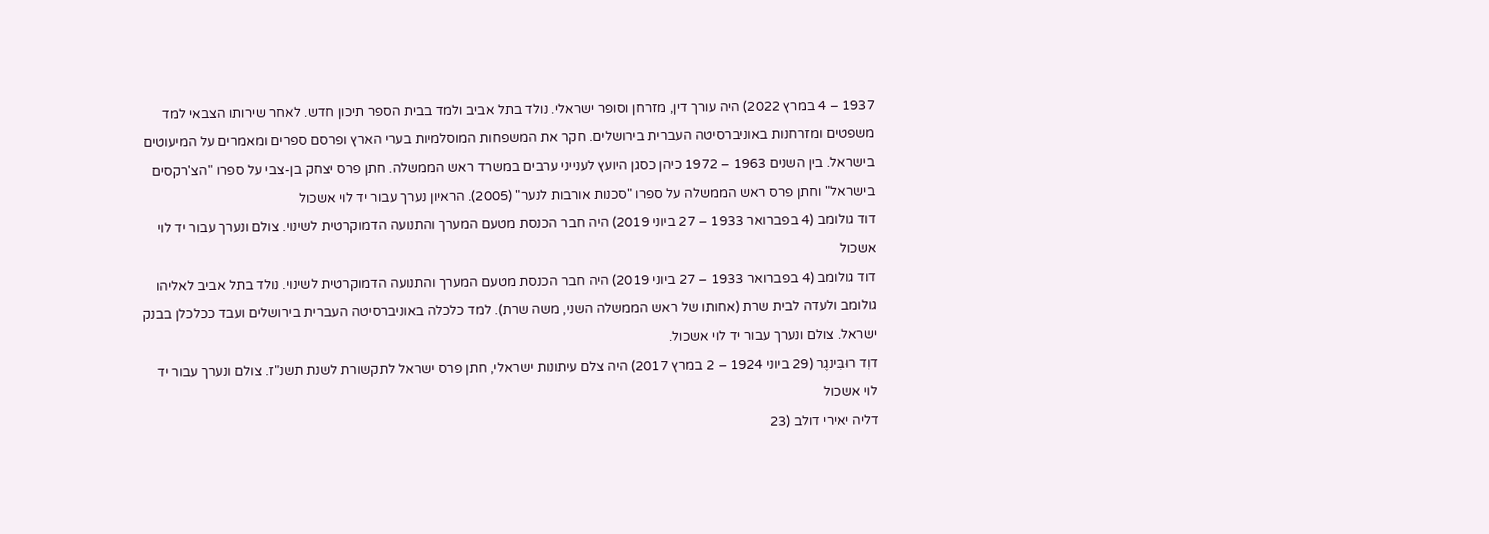1937 – 4 במרץ 2022) היה עורך דין, מזרחן וסופר ישראלי. נולד בתל אביב ולמד בבית הספר תיכון חדש. לאחר שירותו הצבאי למד משפטים ומזרחנות באוניברסיטה העברית בירושלים. חקר את המשפחות המוסלמיות בערי הארץ ופרסם ספרים ומאמרים על המיעוטים בישראל. בין השנים 1963 – 1972 כיהן כסגן היועץ לענייני ערבים במשרד ראש הממשלה. חתן פרס יצחק בן-צבי על ספרו "הצ'רקסים בישראל" וחתן פרס ראש הממשלה על ספרו "סכנות אורבות לנער" (2005). הראיון נערך עבור יד לוי אשכול
דוד גולומב (4 בפברואר 1933 – 27 ביוני 2019) היה חבר הכנסת מטעם המערך והתנועה הדמוקרטית לשינוי. צולם ונערך עבור יד לוי אשכול
דוד גולומב (4 בפברואר 1933 – 27 ביוני 2019) היה חבר הכנסת מטעם המערך והתנועה הדמוקרטית לשינוי. נולד בתל אביב לאליהו גולומב ולעדה לבית שרת (אחותו של ראש הממשלה השני, משה שרת). למד כלכלה באוניברסיטה העברית בירושלים ועבד ככלכלן בבנק ישראל. צולם ונערך עבור יד לוי אשכול.
דוִד רוּבִּינגֶר (29 ביוני 1924 – 2 במרץ 2017) היה צלם עיתונות ישראלי, חתן פרס ישראל לתקשורת לשנת תשנ"ז. צולם ונערך עבור יד לוי אשכול
דליה יאירי דולב (23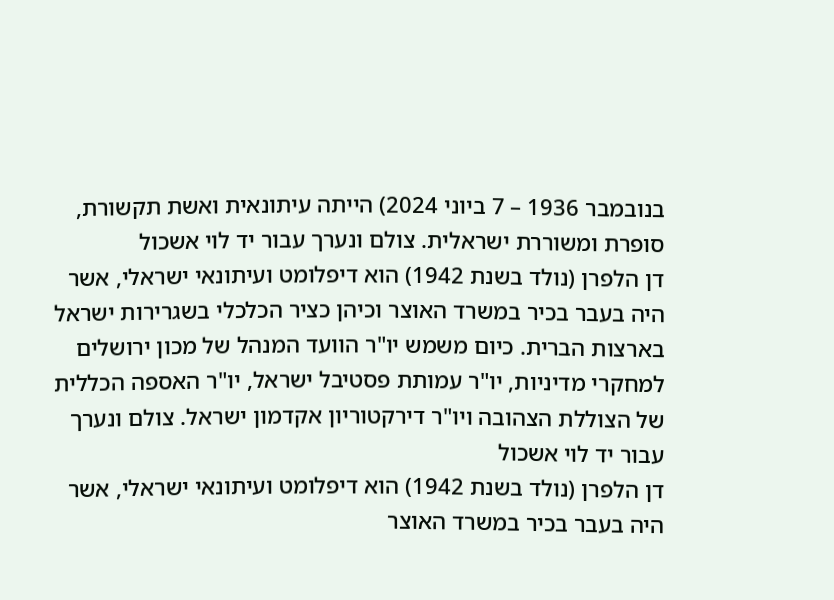בנובמבר 1936 – 7 ביוני 2024) הייתה עיתונאית ואשת תקשורת, סופרת ומשוררת ישראלית. צולם ונערך עבור יד לוי אשכול
דן הלפרן (נולד בשנת 1942) הוא דיפלומט ועיתונאי ישראלי, אשר היה בעבר בכיר במשרד האוצר וכיהן כציר הכלכלי בשגרירות ישראל בארצות הברית. כיום משמש יו"ר הוועד המנהל של מכון ירושלים למחקרי מדיניות, יו"ר עמותת פסטיבל ישראל, יו"ר האספה הכללית של הצוללת הצהובה ויו"ר דירקטוריון אקדמון ישראל. צולם ונערך עבור יד לוי אשכול
דן הלפרן (נולד בשנת 1942) הוא דיפלומט ועיתונאי ישראלי, אשר היה בעבר בכיר במשרד האוצר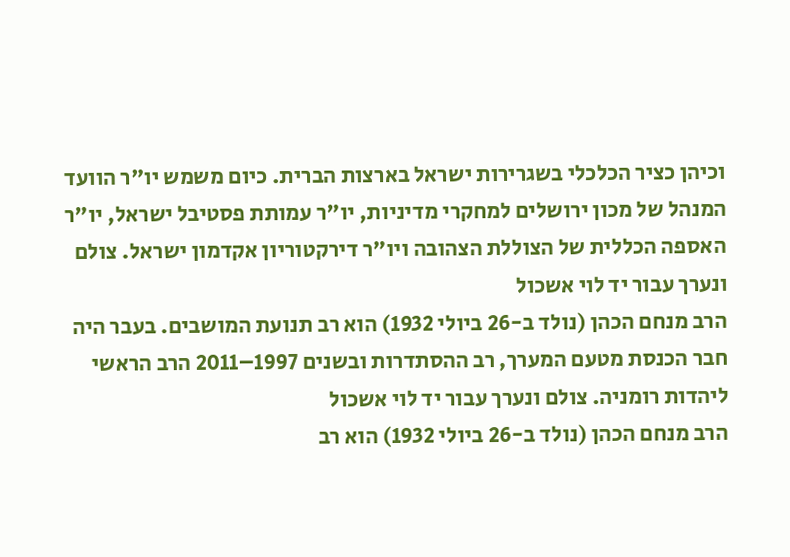וכיהן כציר הכלכלי בשגרירות ישראל בארצות הברית. כיום משמש יו"ר הוועד המנהל של מכון ירושלים למחקרי מדיניות, יו"ר עמותת פסטיבל ישראל, יו"ר האספה הכללית של הצוללת הצהובה ויו"ר דירקטוריון אקדמון ישראל. צולם ונערך עבור יד לוי אשכול
הרב מנחם הכהן (נולד ב-26 ביולי 1932) הוא רב תנועת המושבים. בעבר היה חבר הכנסת מטעם המערך, רב ההסתדרות ובשנים 1997–2011 הרב הראשי ליהדות רומניה. צולם ונערך עבור יד לוי אשכול
הרב מנחם הכהן (נולד ב-26 ביולי 1932) הוא רב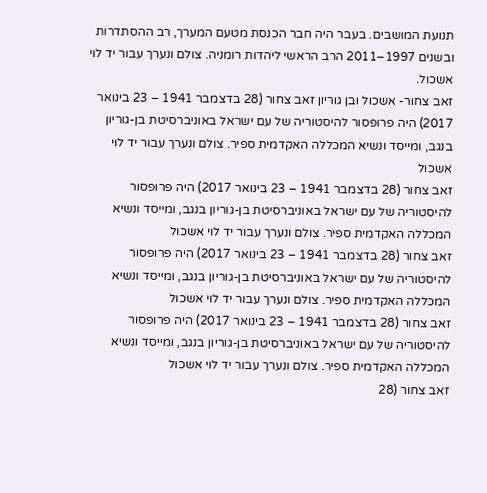תנועת המושבים. בעבר היה חבר הכנסת מטעם המערך, רב ההסתדרות ובשנים 1997–2011 הרב הראשי ליהדות רומניה. צולם ונערך עבור יד לוי אשכול.
זאב צחור- אשכול ובן גוריון זאב צחור (28 בדצמבר 1941 – 23 בינואר 2017) היה פרופסור להיסטוריה של עם ישראל באוניברסיטת בן-גוריון בנגב, ומייסד ונשיא המכללה האקדמית ספיר. צולם ונערך עבור יד לוי אשכול
זאב צחור (28 בדצמבר 1941 – 23 בינואר 2017) היה פרופסור להיסטוריה של עם ישראל באוניברסיטת בן-גוריון בנגב, ומייסד ונשיא המכללה האקדמית ספיר. צולם ונערך עבור יד לוי אשכול
זאב צחור (28 בדצמבר 1941 – 23 בינואר 2017) היה פרופסור להיסטוריה של עם ישראל באוניברסיטת בן-גוריון בנגב, ומייסד ונשיא המכללה האקדמית ספיר. צולם ונערך עבור יד לוי אשכול
זאב צחור (28 בדצמבר 1941 – 23 בינואר 2017) היה פרופסור להיסטוריה של עם ישראל באוניברסיטת בן-גוריון בנגב, ומייסד ונשיא המכללה האקדמית ספיר. צולם ונערך עבור יד לוי אשכול
זאב צחור (28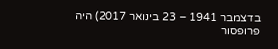בדצמבר 1941 – 23 בינואר 2017) היה פרופסור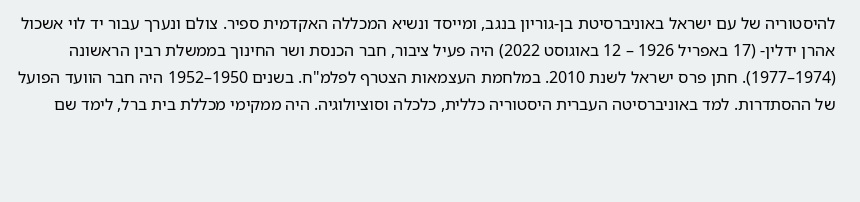להיסטוריה של עם ישראל באוניברסיטת בן-גוריון בנגב, ומייסד ונשיא המכללה האקדמית ספיר. צולם ונערך עבור יד לוי אשכול
אהרן ידלין- (17 באפריל 1926 – 12 באוגוסט 2022) היה פעיל ציבור, חבר הכנסת ושר החינוך בממשלת רבין הראשונה (1974–1977). חתן פרס ישראל לשנת 2010. במלחמת העצמאות הצטרף לפלמ"ח. בשנים 1950–1952 היה חבר הוועד הפועל של ההסתדרות. למד באוניברסיטה העברית היסטוריה כללית, כלכלה וסוציולוגיה. היה ממקימי מכללת בית ברל, לימד שם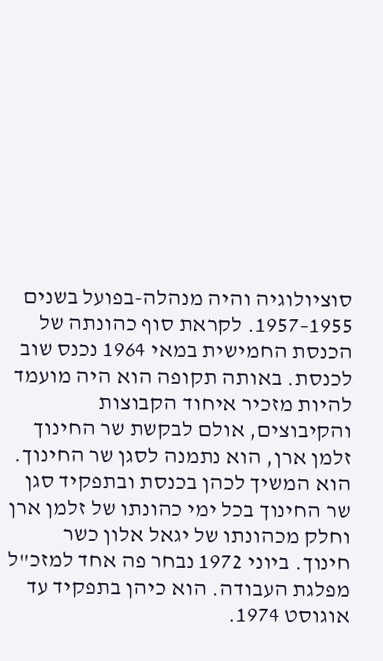סוציולוגיה והיה מנהלה-בפועל בשנים 1955–1957. לקראת סוף כהונתה של הכנסת החמישית במאי 1964 נכנס שוב לכנסת. באותה תקופה הוא היה מועמד להיות מזכיר איחוד הקבוצות והקיבוצים, אולם לבקשת שר החינוך זלמן ארן, הוא נתמנה לסגן שר החינוך. הוא המשיך לכהן בכנסת ובתפקיד סגן שר החינוך בכל ימי כהונתו של זלמן ארן וחלק מכהונתו של יגאל אלון כשר חינוך. ביוני 1972 נבחר פה אחד למזכ"ל מפלגת העבודה. הוא כיהן בתפקיד עד אוגוסט 1974.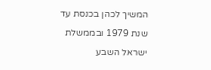המשיך לכהן בכנסת עד שנת 1979 ובממשלת ישראל השבע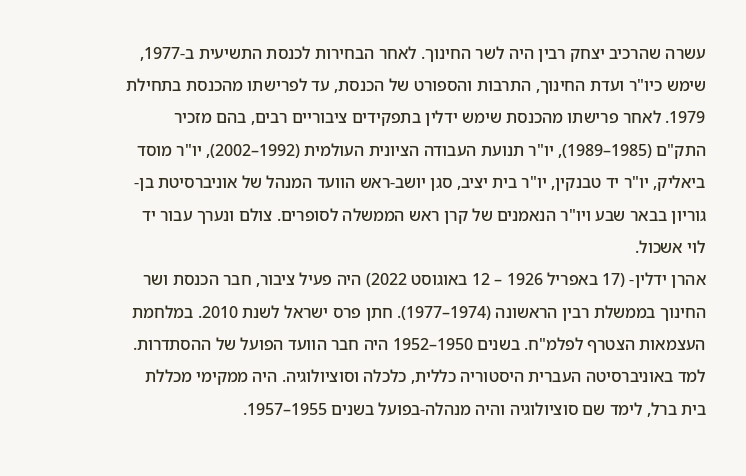עשרה שהרכיב יצחק רבין היה לשר החינוך. לאחר הבחירות לכנסת התשיעית ב-1977, שימש כיו"ר ועדת החינוך, התרבות והספורט של הכנסת, עד לפרישתו מהכנסת בתחילת 1979. לאחר פרישתו מהכנסת שימש ידלין בתפקידים ציבוריים רבים, בהם מזכיר התק"ם (1985–1989), יו"ר תנועת העבודה הציונית העולמית (1992–2002), יו"ר מוסד ביאליק, יו"ר יד טבנקין, יו"ר בית יציב, סגן יושב-ראש הוועד המנהל של אוניברסיטת בן-גוריון בבאר שבע ויו"ר הנאמנים של קרן ראש הממשלה לסופרים. צולם ונערך עבור יד לוי אשכול.
אהרן ידלין- (17 באפריל 1926 – 12 באוגוסט 2022) היה פעיל ציבור, חבר הכנסת ושר החינוך בממשלת רבין הראשונה (1974–1977). חתן פרס ישראל לשנת 2010. במלחמת העצמאות הצטרף לפלמ"ח. בשנים 1950–1952 היה חבר הוועד הפועל של ההסתדרות. למד באוניברסיטה העברית היסטוריה כללית, כלכלה וסוציולוגיה. היה ממקימי מכללת בית ברל, לימד שם סוציולוגיה והיה מנהלה-בפועל בשנים 1955–1957.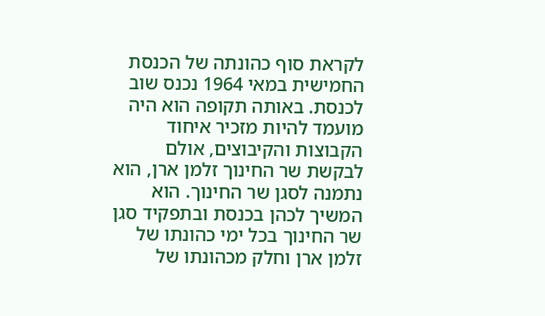לקראת סוף כהונתה של הכנסת החמישית במאי 1964 נכנס שוב לכנסת. באותה תקופה הוא היה מועמד להיות מזכיר איחוד הקבוצות והקיבוצים, אולם לבקשת שר החינוך זלמן ארן, הוא נתמנה לסגן שר החינוך. הוא המשיך לכהן בכנסת ובתפקיד סגן שר החינוך בכל ימי כהונתו של זלמן ארן וחלק מכהונתו של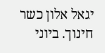יגאל אלון כשר חינוך. ביוני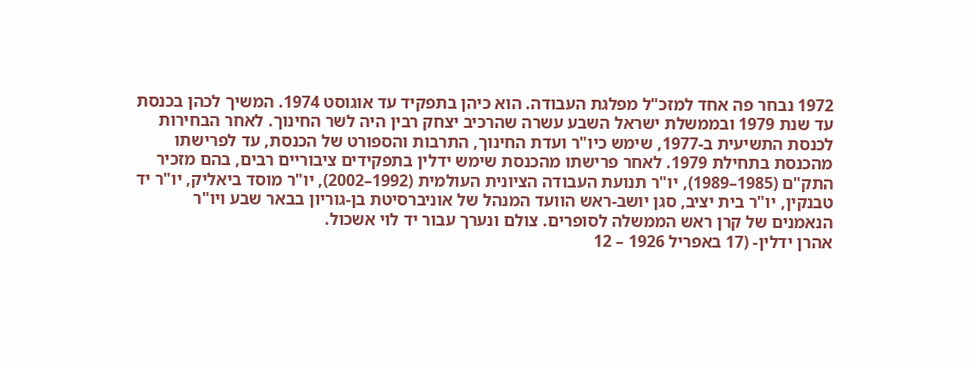1972 נבחר פה אחד למזכ"ל מפלגת העבודה. הוא כיהן בתפקיד עד אוגוסט 1974. המשיך לכהן בכנסת עד שנת 1979 ובממשלת ישראל השבע עשרה שהרכיב יצחק רבין היה לשר החינוך. לאחר הבחירות לכנסת התשיעית ב-1977, שימש כיו"ר ועדת החינוך, התרבות והספורט של הכנסת, עד לפרישתו מהכנסת בתחילת 1979. לאחר פרישתו מהכנסת שימש ידלין בתפקידים ציבוריים רבים, בהם מזכיר התק"ם (1985–1989), יו"ר תנועת העבודה הציונית העולמית (1992–2002), יו"ר מוסד ביאליק, יו"ר יד טבנקין, יו"ר בית יציב, סגן יושב-ראש הוועד המנהל של אוניברסיטת בן-גוריון בבאר שבע ויו"ר הנאמנים של קרן ראש הממשלה לסופרים. צולם ונערך עבור יד לוי אשכול.
אהרן ידלין- (17 באפריל 1926 – 12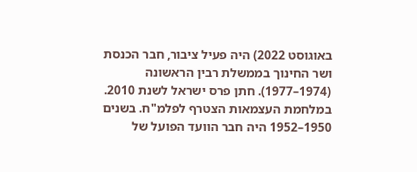באוגוסט 2022) היה פעיל ציבור, חבר הכנסת ושר החינוך בממשלת רבין הראשונה (1974–1977). חתן פרס ישראל לשנת 2010. במלחמת העצמאות הצטרף לפלמ"ח. בשנים 1950–1952 היה חבר הוועד הפועל של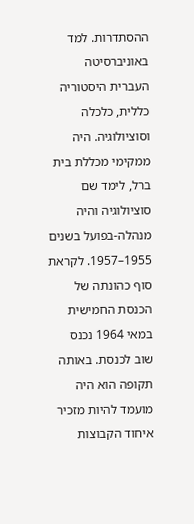ההסתדרות. למד באוניברסיטה העברית היסטוריה כללית, כלכלה וסוציולוגיה. היה ממקימי מכללת בית ברל, לימד שם סוציולוגיה והיה מנהלה-בפועל בשנים 1955–1957. לקראת סוף כהונתה של הכנסת החמישית במאי 1964 נכנס שוב לכנסת. באותה תקופה הוא היה מועמד להיות מזכיר איחוד הקבוצות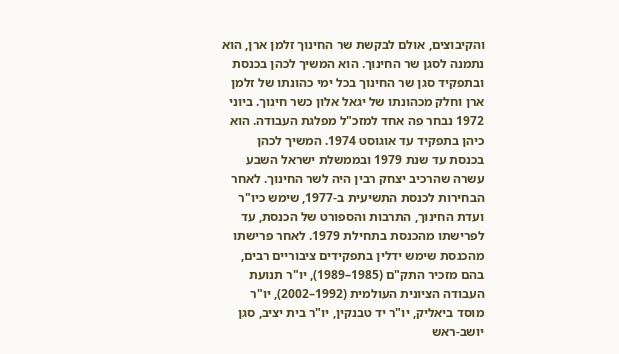והקיבוצים, אולם לבקשת שר החינוך זלמן ארן, הוא נתמנה לסגן שר החינוך. הוא המשיך לכהן בכנסת ובתפקיד סגן שר החינוך בכל ימי כהונתו של זלמן ארן וחלק מכהונתו של יגאל אלון כשר חינוך. ביוני 1972 נבחר פה אחד למזכ"ל מפלגת העבודה. הוא כיהן בתפקיד עד אוגוסט 1974. המשיך לכהן בכנסת עד שנת 1979 ובממשלת ישראל השבע עשרה שהרכיב יצחק רבין היה לשר החינוך. לאחר הבחירות לכנסת התשיעית ב-1977, שימש כיו"ר ועדת החינוך, התרבות והספורט של הכנסת, עד לפרישתו מהכנסת בתחילת 1979. לאחר פרישתו מהכנסת שימש ידלין בתפקידים ציבוריים רבים, בהם מזכיר התק"ם (1985–1989), יו"ר תנועת העבודה הציונית העולמית (1992–2002), יו"ר מוסד ביאליק, יו"ר יד טבנקין, יו"ר בית יציב, סגן יושב-ראש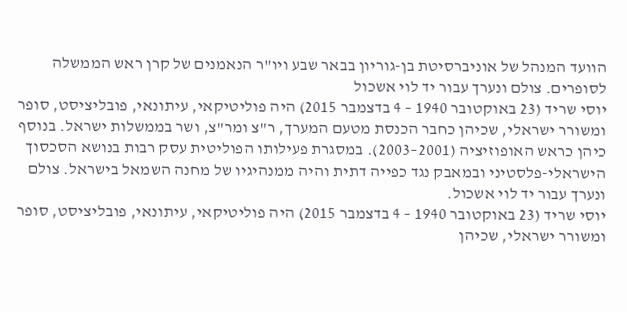הוועד המנהל של אוניברסיטת בן-גוריון בבאר שבע ויו"ר הנאמנים של קרן ראש הממשלה לסופרים. צולם ונערך עבור יד לוי אשכול
יוסי שריד (23 באוקטובר 1940 – 4 בדצמבר 2015) היה פוליטיקאי, עיתונאי, פובליציסט, סופר ומשורר ישראלי, שכיהן כחבר הכנסת מטעם המערך, ר"צ ומר"צ, ושר בממשלות ישראל. בנוסף כיהן כראש האופוזיציה (2001–2003). במסגרת פעילותו הפוליטית עסק רבות בנושא הסכסוך הישראלי-פלסטיני ובמאבק נגד כפייה דתית והיה ממנהיגיו של מחנה השמאל בישראל. צולם ונערך עבור יד לוי אשכול.
יוסי שריד (23 באוקטובר 1940 – 4 בדצמבר 2015) היה פוליטיקאי, עיתונאי, פובליציסט, סופר ומשורר ישראלי, שכיהן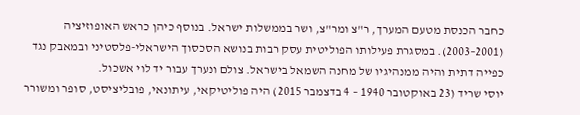כחבר הכנסת מטעם המערך, ר"צ ומר"צ, ושר בממשלות ישראל. בנוסף כיהן כראש האופוזיציה (2001–2003). במסגרת פעילותו הפוליטית עסק רבות בנושא הסכסוך הישראלי-פלסטיני ובמאבק נגד כפייה דתית והיה ממנהיגיו של מחנה השמאל בישראל. צולם ונערך עבור יד לוי אשכול.
יוסי שריד (23 באוקטובר 1940 – 4 בדצמבר 2015) היה פוליטיקאי, עיתונאי, פובליציסט, סופר ומשורר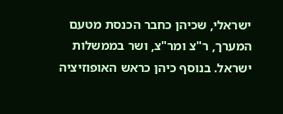ישראלי, שכיהן כחבר הכנסת מטעם המערך, ר"צ ומר"צ, ושר בממשלות ישראל. בנוסף כיהן כראש האופוזיציה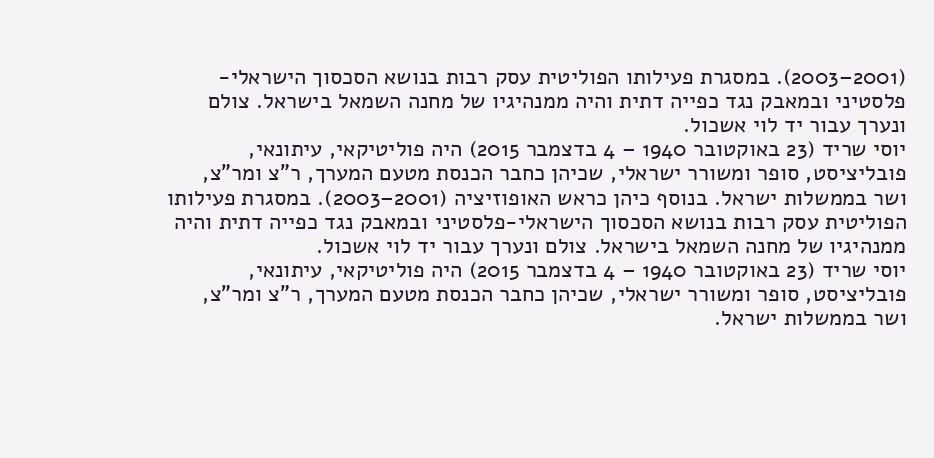(2001–2003). במסגרת פעילותו הפוליטית עסק רבות בנושא הסכסוך הישראלי-פלסטיני ובמאבק נגד כפייה דתית והיה ממנהיגיו של מחנה השמאל בישראל. צולם ונערך עבור יד לוי אשכול.
יוסי שריד (23 באוקטובר 1940 – 4 בדצמבר 2015) היה פוליטיקאי, עיתונאי, פובליציסט, סופר ומשורר ישראלי, שכיהן כחבר הכנסת מטעם המערך, ר"צ ומר"צ, ושר בממשלות ישראל. בנוסף כיהן כראש האופוזיציה (2001–2003). במסגרת פעילותו הפוליטית עסק רבות בנושא הסכסוך הישראלי-פלסטיני ובמאבק נגד כפייה דתית והיה ממנהיגיו של מחנה השמאל בישראל. צולם ונערך עבור יד לוי אשכול.
יוסי שריד (23 באוקטובר 1940 – 4 בדצמבר 2015) היה פוליטיקאי, עיתונאי, פובליציסט, סופר ומשורר ישראלי, שכיהן כחבר הכנסת מטעם המערך, ר"צ ומר"צ, ושר בממשלות ישראל.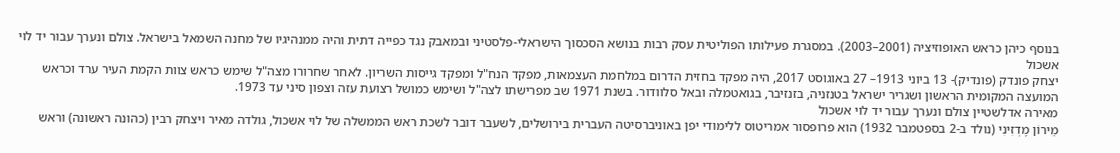בנוסף כיהן כראש האופוזיציה (2001–2003). במסגרת פעילותו הפוליטית עסק רבות בנושא הסכסוך הישראלי-פלסטיני ובמאבק נגד כפייה דתית והיה ממנהיגיו של מחנה השמאל בישראל. צולם ונערך עבור יד לוי אשכול
יצחק פונדק (פונדיק)- 13 ביוני 1913– 27 באוגוסט 2017, היה מפקד בחזית הדרום במלחמת העצמאות, מפקד הנח"ל ומפקד גייסות השריון. לאחר שחרורו מצה"ל שימש כראש צוות הקמת העיר ערד וכראש המועצה המקומית הראשון ושגריר ישראל בטנזניה, בזנזיבר, בגואטמלה ובאל סלוודור. בשנת 1971 שב מפרישתו לצה"ל ושימש כמושל רצועת עזה וצפון סיני עד 1973.
מאירה אדלשטיין צולם ונערך עבור יד לוי אשכול
מֵירוֹן מֶדְזִינִי (נולד ב-2 בספטמבר 1932) הוא פרופסור אמריטוס ללימודי יפן באוניברסיטה העברית בירושלים, לשעבר דובר לשכת ראש הממשלה של לוי אשכול, גולדה מאיר ויצחק רבין (כהונה ראשונה) וראש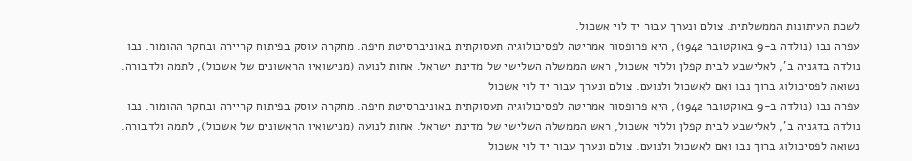לשכת העיתונות הממשלתית. צולם ונערך עבור יד לוי אשכול.
עפרה נבו (נולדה ב-9 באוקטובר 1942), היא פרופסור אמריטה לפסיכולוגיה תעסוקתית באוניברסיטת חיפה. מחקרה עוסק בפיתוח קריירה ובחקר ההומור. נבו נולדה בדגניה ב', לאלישבע לבית קפלן וללוי אשכול, ראש הממשלה השלישי של מדינת ישראל. אחות לנועה (מנישואיו הראשונים של אשכול), לתמה ולדבורה. נשואה לפסיכולוג ברוך נבו ואם לאשכול ולנועם. צולם ונערך עבור יד לוי אשכול
עפרה נבו (נולדה ב-9 באוקטובר 1942), היא פרופסור אמריטה לפסיכולוגיה תעסוקתית באוניברסיטת חיפה. מחקרה עוסק בפיתוח קריירה ובחקר ההומור. נבו נולדה בדגניה ב', לאלישבע לבית קפלן וללוי אשכול, ראש הממשלה השלישי של מדינת ישראל. אחות לנועה (מנישואיו הראשונים של אשכול), לתמה ולדבורה. נשואה לפסיכולוג ברוך נבו ואם לאשכול ולנועם. צולם ונערך עבור יד לוי אשכול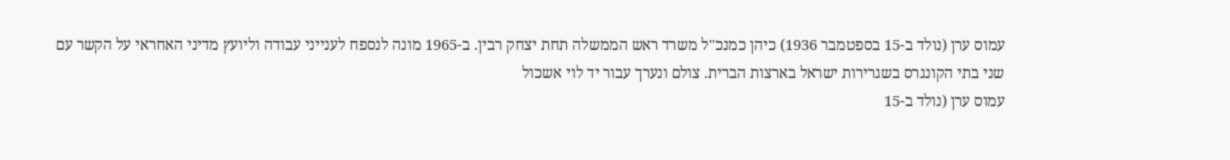עמוס ערן (נולד ב-15 בספטמבר 1936) כיהן כמנכ"ל משרד ראש הממשלה תחת יצחק רבין. ב-1965 מונה לנספח לענייני עבודה וליועץ מדיני האחראי על הקשר עם שני בתי הקונגרס בשגרירות ישראל בארצות הברית. צולם ונערך עבור יד לוי אשכול
עמוס ערן (נולד ב-15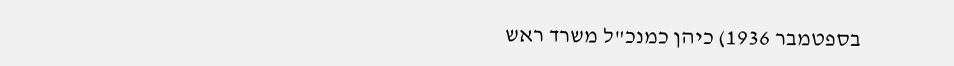בספטמבר 1936) כיהן כמנכ"ל משרד ראש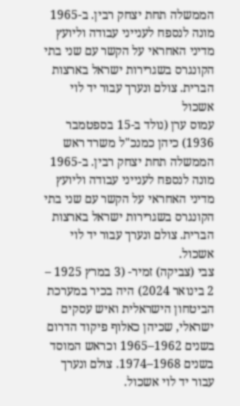הממשלה תחת יצחק רבין. ב-1965 מונה לנספח לענייני עבודה וליועץ מדיני האחראי על הקשר עם שני בתי הקונגרס בשגרירות ישראל בארצות הברית. צולם ונערך עבור יד לוי אשכול
עמוס ערן (נולד ב-15 בספטמבר 1936) כיהן כמנכ"ל משרד ראש הממשלה תחת יצחק רבין. ב-1965 מונה לנספח לענייני עבודה וליועץ מדיני האחראי על הקשר עם שני בתי הקונגרס בשגרירות ישראל בארצות הברית. צולם ונערך עבור יד לוי אשכול.
צבי (צביקה) זמיר- (3 במרץ 1925 – 2 בינואר 2024) היה בכיר במערכת הביטחון הישראלית ואיש עסקים ישראלי, שכיהן כאלוף פיקוד הדרום בשנים 1962–1965 וכראש המוסד בשנים 1968–1974. צולם ונערך עבור יד לוי אשכול.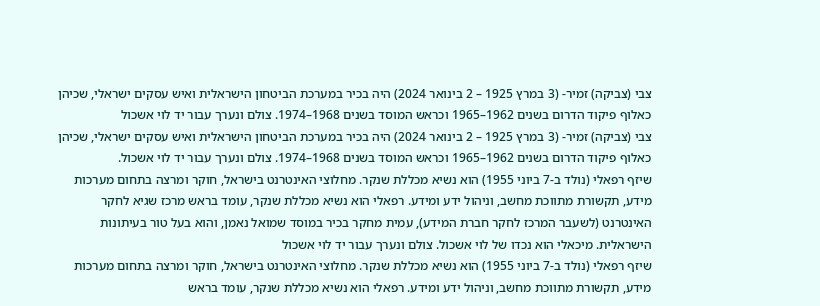צבי (צביקה) זמיר- (3 במרץ 1925 – 2 בינואר 2024) היה בכיר במערכת הביטחון הישראלית ואיש עסקים ישראלי, שכיהן כאלוף פיקוד הדרום בשנים 1962–1965 וכראש המוסד בשנים 1968–1974. צולם ונערך עבור יד לוי אשכול
צבי (צביקה) זמיר- (3 במרץ 1925 – 2 בינואר 2024) היה בכיר במערכת הביטחון הישראלית ואיש עסקים ישראלי, שכיהן כאלוף פיקוד הדרום בשנים 1962–1965 וכראש המוסד בשנים 1968–1974. צולם ונערך עבור יד לוי אשכול.
שיזף רפאלי (נולד ב-7 ביוני 1955) הוא נשיא מכללת שנקר. מחלוצי האינטרנט בישראל, חוקר ומרצה בתחום מערכות מידע, תקשורת מתווכת מחשב, וניהול ידע ומידע. רפאלי הוא נשיא מכללת שנקר, עומד בראש מרכז שגיא לחקר האינטרנט (לשעבר המרכז לחקר חברת המידע), עמית מחקר בכיר במוסד שמואל נאמן, והוא בעל טור בעיתונות הישראלית. מיכאלי הוא נכדו של לוי אשכול. צולם ונערך עבור יד לוי אשכול
שיזף רפאלי (נולד ב-7 ביוני 1955) הוא נשיא מכללת שנקר. מחלוצי האינטרנט בישראל, חוקר ומרצה בתחום מערכות מידע, תקשורת מתווכת מחשב, וניהול ידע ומידע. רפאלי הוא נשיא מכללת שנקר, עומד בראש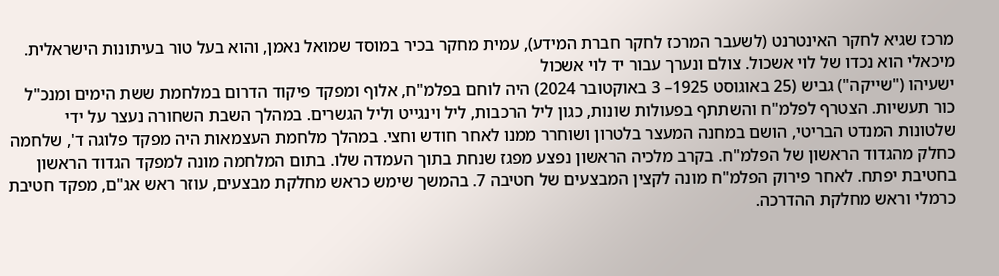מרכז שגיא לחקר האינטרנט (לשעבר המרכז לחקר חברת המידע), עמית מחקר בכיר במוסד שמואל נאמן, והוא בעל טור בעיתונות הישראלית. מיכאלי הוא נכדו של לוי אשכול. צולם ונערך עבור יד לוי אשכול
ישעיהו ("שייקה") גביש (25 באוגוסט 1925– 3 באוקטובר 2024) היה לוחם בפלמ"ח, אלוף ומפקד פיקוד הדרום במלחמת ששת הימים ומנכ"ל כור תעשיות. הצטרף לפלמ"ח והשתתף בפעולות שונות, כגון ליל הרכבות, ליל וינגייט וליל הגשרים. במהלך השבת השחורה נעצר על ידי שלטונות המנדט הבריטי, הושם במחנה המעצר בלטרון ושוחרר ממנו לאחר חודש וחצי. במהלך מלחמת העצמאות היה מפקד פלוגה ד', שלחמה כחלק מהגדוד הראשון של הפלמ"ח. בקרב מלכיה הראשון נפצע מפגז שנחת בתוך העמדה שלו. בתום המלחמה מונה למפקד הגדוד הראשון בחטיבת יפתח. לאחר פירוק הפלמ"ח מונה לקצין המבצעים של חטיבה 7. בהמשך שימש כראש מחלקת מבצעים, עוזר ראש אג"ם, מפקד חטיבת כרמלי וראש מחלקת ההדרכה.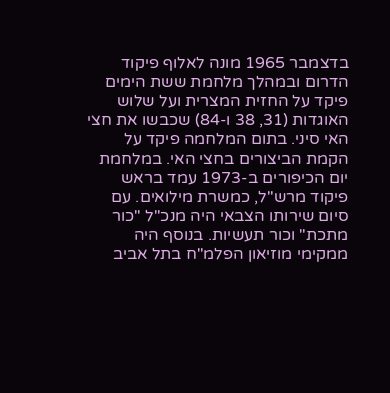בדצמבר 1965 מונה לאלוף פיקוד הדרום ובמהלך מלחמת ששת הימים פיקד על החזית המצרית ועל שלוש האוגדות (31, 38 ו-84) שכבשו את חצי האי סיני. בתום המלחמה פיקד על הקמת הביצורים בחצי האי. במלחמת יום הכיפורים ב-1973 עמד בראש פיקוד מרש"ל, כמשרת מילואים. עם סיום שירותו הצבאי היה מנכ"ל "כור מתכת" וכור תעשיות. בנוסף היה ממקימי מוזיאון הפלמ"ח בתל אביב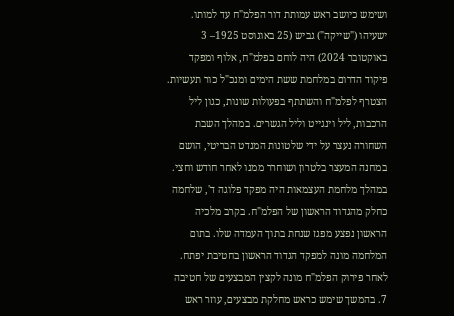ושימש כיושב ראש עמותת דור הפלמ"ח עד למותו.
ישעיהו ("שייקה") גביש (25 באוגוסט 1925– 3 באוקטובר 2024) היה לוחם בפלמ"ח, אלוף ומפקד פיקוד הדרום במלחמת ששת הימים ומנכ"ל כור תעשיות. הצטרף לפלמ"ח והשתתף בפעולות שונות, כגון ליל הרכבות, ליל וינגייט וליל הגשרים. במהלך השבת השחורה נעצר על ידי שלטונות המנדט הבריטי, הושם במחנה המעצר בלטרון ושוחרר ממנו לאחר חודש וחצי. במהלך מלחמת העצמאות היה מפקד פלוגה ד', שלחמה כחלק מהגדוד הראשון של הפלמ"ח. בקרב מלכיה הראשון נפצע מפגז שנחת בתוך העמדה שלו. בתום המלחמה מונה למפקד הגדוד הראשון בחטיבת יפתח. לאחר פירוק הפלמ"ח מונה לקצין המבצעים של חטיבה 7. בהמשך שימש כראש מחלקת מבצעים, עוזר ראש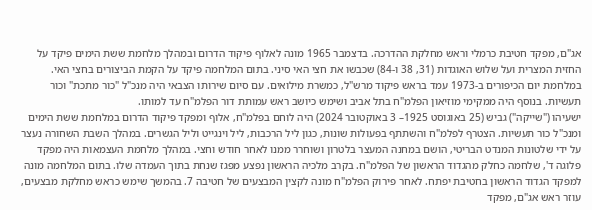אג"ם, מפקד חטיבת כרמלי וראש מחלקת ההדרכה. בדצמבר 1965 מונה לאלוף פיקוד הדרום ובמהלך מלחמת ששת הימים פיקד על החזית המצרית ועל שלוש האוגדות (31, 38 ו-84) שכבשו את חצי האי סיני. בתום המלחמה פיקד על הקמת הביצורים בחצי האי. במלחמת יום הכיפורים ב-1973 עמד בראש פיקוד מרש"ל, כמשרת מילואים. עם סיום שירותו הצבאי היה מנכ"ל "כור מתכת" וכור תעשיות. בנוסף היה ממקימי מוזיאון הפלמ"ח בתל אביב ושימש כיושב ראש עמותת דור הפלמ"ח עד למותו.
ישעיהו ("שייקה") גביש (25 באוגוסט 1925– 3 באוקטובר 2024) היה לוחם בפלמ"ח, אלוף ומפקד פיקוד הדרום במלחמת ששת הימים ומנכ"ל כור תעשיות. הצטרף לפלמ"ח והשתתף בפעולות שונות, כגון ליל הרכבות, ליל וינגייט וליל הגשרים. במהלך השבת השחורה נעצר על ידי שלטונות המנדט הבריטי, הושם במחנה המעצר בלטרון ושוחרר ממנו לאחר חודש וחצי. במהלך מלחמת העצמאות היה מפקד פלוגה ד', שלחמה כחלק מהגדוד הראשון של הפלמ"ח. בקרב מלכיה הראשון נפצע מפגז שנחת בתוך העמדה שלו. בתום המלחמה מונה למפקד הגדוד הראשון בחטיבת יפתח. לאחר פירוק הפלמ"ח מונה לקצין המבצעים של חטיבה 7. בהמשך שימש כראש מחלקת מבצעים, עוזר ראש אג"ם, מפקד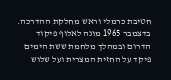חטיבת כרמלי וראש מחלקת ההדרכה. בדצמבר 1965 מונה לאלוף פיקוד הדרום ובמהלך מלחמת ששת הימים פיקד על החזית המצרית ועל שלוש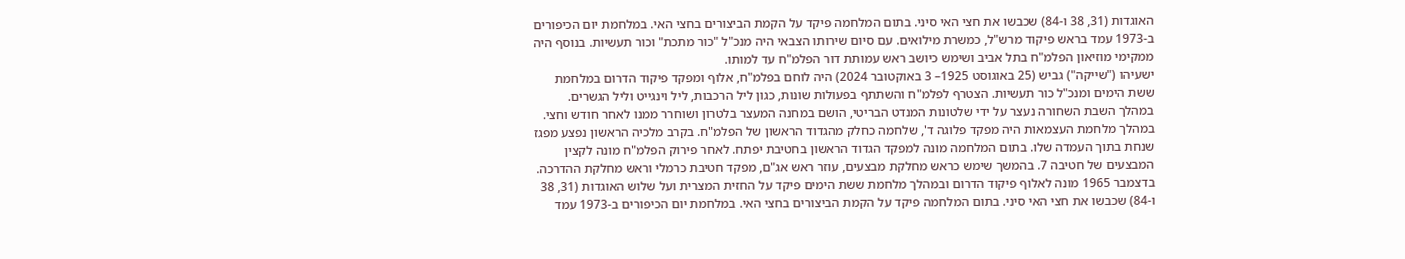האוגדות (31, 38 ו-84) שכבשו את חצי האי סיני. בתום המלחמה פיקד על הקמת הביצורים בחצי האי. במלחמת יום הכיפורים ב-1973 עמד בראש פיקוד מרש"ל, כמשרת מילואים. עם סיום שירותו הצבאי היה מנכ"ל "כור מתכת" וכור תעשיות. בנוסף היה ממקימי מוזיאון הפלמ"ח בתל אביב ושימש כיושב ראש עמותת דור הפלמ"ח עד למותו.
ישעיהו ("שייקה") גביש (25 באוגוסט 1925– 3 באוקטובר 2024) היה לוחם בפלמ"ח, אלוף ומפקד פיקוד הדרום במלחמת ששת הימים ומנכ"ל כור תעשיות. הצטרף לפלמ"ח והשתתף בפעולות שונות, כגון ליל הרכבות, ליל וינגייט וליל הגשרים. במהלך השבת השחורה נעצר על ידי שלטונות המנדט הבריטי, הושם במחנה המעצר בלטרון ושוחרר ממנו לאחר חודש וחצי. במהלך מלחמת העצמאות היה מפקד פלוגה ד', שלחמה כחלק מהגדוד הראשון של הפלמ"ח. בקרב מלכיה הראשון נפצע מפגז שנחת בתוך העמדה שלו. בתום המלחמה מונה למפקד הגדוד הראשון בחטיבת יפתח. לאחר פירוק הפלמ"ח מונה לקצין המבצעים של חטיבה 7. בהמשך שימש כראש מחלקת מבצעים, עוזר ראש אג"ם, מפקד חטיבת כרמלי וראש מחלקת ההדרכה. בדצמבר 1965 מונה לאלוף פיקוד הדרום ובמהלך מלחמת ששת הימים פיקד על החזית המצרית ועל שלוש האוגדות (31, 38 ו-84) שכבשו את חצי האי סיני. בתום המלחמה פיקד על הקמת הביצורים בחצי האי. במלחמת יום הכיפורים ב-1973 עמד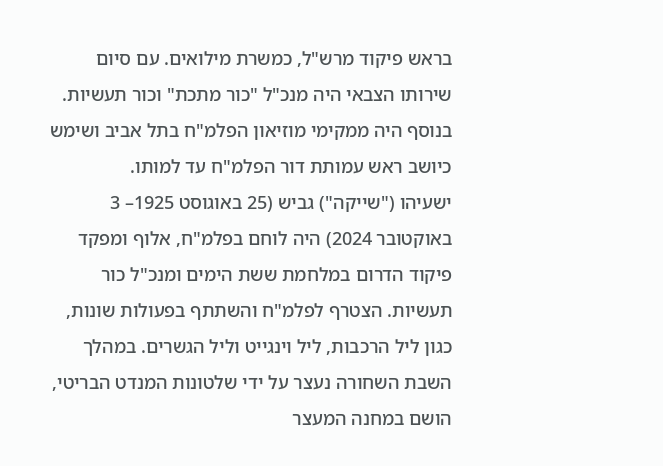בראש פיקוד מרש"ל, כמשרת מילואים. עם סיום שירותו הצבאי היה מנכ"ל "כור מתכת" וכור תעשיות. בנוסף היה ממקימי מוזיאון הפלמ"ח בתל אביב ושימש כיושב ראש עמותת דור הפלמ"ח עד למותו.
ישעיהו ("שייקה") גביש (25 באוגוסט 1925– 3 באוקטובר 2024) היה לוחם בפלמ"ח, אלוף ומפקד פיקוד הדרום במלחמת ששת הימים ומנכ"ל כור תעשיות. הצטרף לפלמ"ח והשתתף בפעולות שונות, כגון ליל הרכבות, ליל וינגייט וליל הגשרים. במהלך השבת השחורה נעצר על ידי שלטונות המנדט הבריטי, הושם במחנה המעצר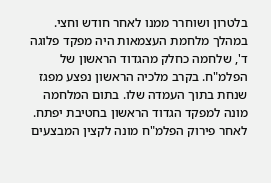בלטרון ושוחרר ממנו לאחר חודש וחצי. במהלך מלחמת העצמאות היה מפקד פלוגה ד', שלחמה כחלק מהגדוד הראשון של הפלמ"ח. בקרב מלכיה הראשון נפצע מפגז שנחת בתוך העמדה שלו. בתום המלחמה מונה למפקד הגדוד הראשון בחטיבת יפתח. לאחר פירוק הפלמ"ח מונה לקצין המבצעים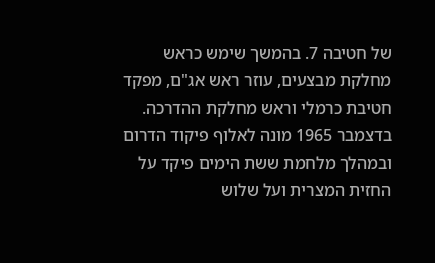של חטיבה 7. בהמשך שימש כראש מחלקת מבצעים, עוזר ראש אג"ם, מפקד חטיבת כרמלי וראש מחלקת ההדרכה. בדצמבר 1965 מונה לאלוף פיקוד הדרום ובמהלך מלחמת ששת הימים פיקד על החזית המצרית ועל שלוש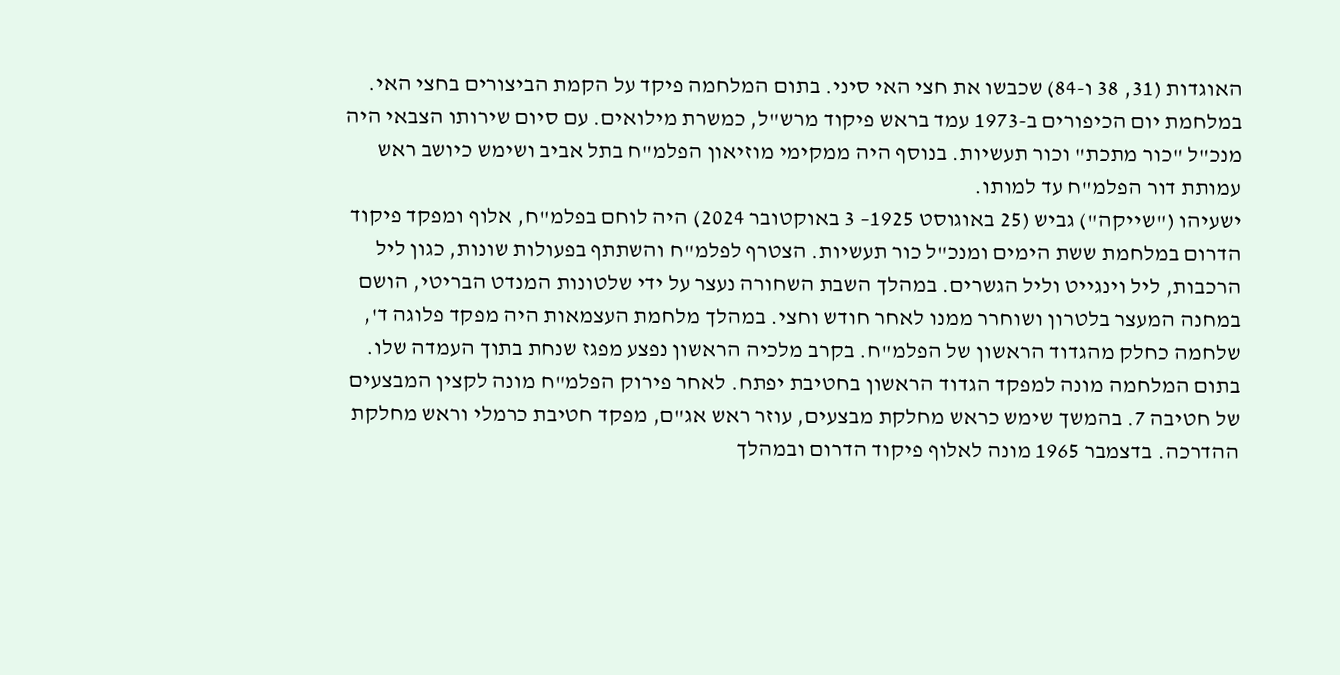האוגדות (31, 38 ו-84) שכבשו את חצי האי סיני. בתום המלחמה פיקד על הקמת הביצורים בחצי האי. במלחמת יום הכיפורים ב-1973 עמד בראש פיקוד מרש"ל, כמשרת מילואים. עם סיום שירותו הצבאי היה מנכ"ל "כור מתכת" וכור תעשיות. בנוסף היה ממקימי מוזיאון הפלמ"ח בתל אביב ושימש כיושב ראש עמותת דור הפלמ"ח עד למותו.
ישעיהו ("שייקה") גביש (25 באוגוסט 1925– 3 באוקטובר 2024) היה לוחם בפלמ"ח, אלוף ומפקד פיקוד הדרום במלחמת ששת הימים ומנכ"ל כור תעשיות. הצטרף לפלמ"ח והשתתף בפעולות שונות, כגון ליל הרכבות, ליל וינגייט וליל הגשרים. במהלך השבת השחורה נעצר על ידי שלטונות המנדט הבריטי, הושם במחנה המעצר בלטרון ושוחרר ממנו לאחר חודש וחצי. במהלך מלחמת העצמאות היה מפקד פלוגה ד', שלחמה כחלק מהגדוד הראשון של הפלמ"ח. בקרב מלכיה הראשון נפצע מפגז שנחת בתוך העמדה שלו. בתום המלחמה מונה למפקד הגדוד הראשון בחטיבת יפתח. לאחר פירוק הפלמ"ח מונה לקצין המבצעים של חטיבה 7. בהמשך שימש כראש מחלקת מבצעים, עוזר ראש אג"ם, מפקד חטיבת כרמלי וראש מחלקת ההדרכה. בדצמבר 1965 מונה לאלוף פיקוד הדרום ובמהלך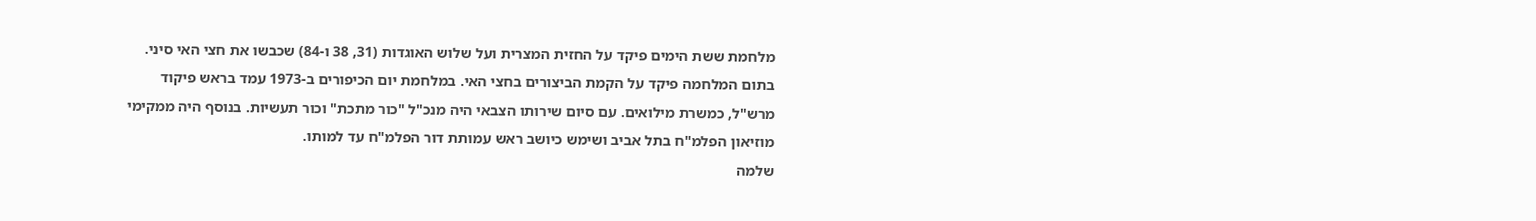מלחמת ששת הימים פיקד על החזית המצרית ועל שלוש האוגדות (31, 38 ו-84) שכבשו את חצי האי סיני. בתום המלחמה פיקד על הקמת הביצורים בחצי האי. במלחמת יום הכיפורים ב-1973 עמד בראש פיקוד מרש"ל, כמשרת מילואים. עם סיום שירותו הצבאי היה מנכ"ל "כור מתכת" וכור תעשיות. בנוסף היה ממקימי מוזיאון הפלמ"ח בתל אביב ושימש כיושב ראש עמותת דור הפלמ"ח עד למותו.
שלמה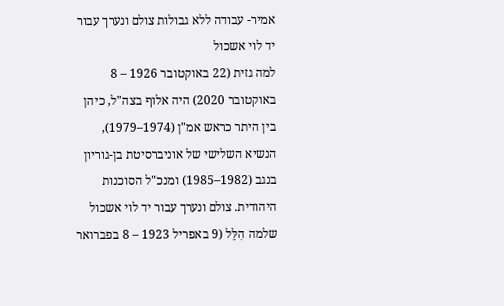אמיר- עבודה ללא גבולות צולם ונערך עבור יד לוי אשכול
למה גזית (22 באוקטובר 1926 – 8 באוקטובר 2020) היה אלוף בצה"ל, כיהן בין היתר כראש אמ"ן (1974–1979), הנשיא השלישי של אוניברסיטת בן-גוריון בנגב (1982–1985) ומנכ"ל הסוכנות היהודית. צולם ונערך עבור יד לוי אשכול
שלמה הִלֵּל (9 באפריל 1923 – 8 בפברואר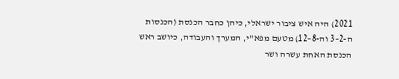2021) היה איש ציבור ישראלי, כיהן כחבר הכנסת (הכנסות ה-2–3 וה-8–12) מטעם מפא"י, המערך והעבודה, כיושב ראש הכנסת האחת עשרה ושר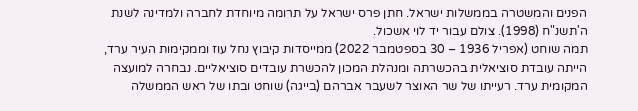הפנים והמשטרה בממשלות ישראל. חתן פרס ישראל על תרומה מיוחדת לחברה ולמדינה לשנת ה'תשנ"ח (1998). צולם עבור יד לוי אשכול.
תמה שוחט (אפריל 1936 – 30 בספטמבר 2022) ממייסדות קיבוץ נחל עוז וממקימות העיר ערד, הייתה עובדת סוציאלית בהכשרתה ומנהלת המכון להכשרת עובדים סוציאליים. נבחרה למועצה המקומית ערד. רעייתו של שר האוצר לשעבר אברהם (בייגה) שוחט ובתו של ראש הממשלה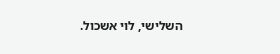השלישי, לוי אשכול.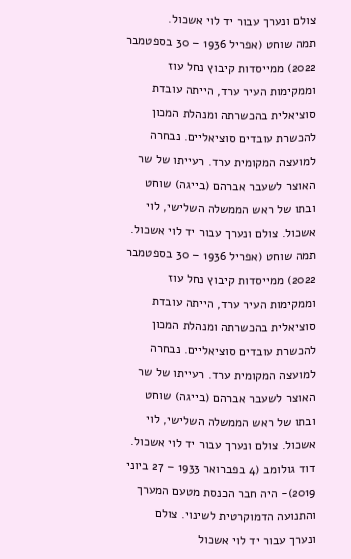צולם ונערך עבור יד לוי אשכול.
תמה שוחט (אפריל 1936 – 30 בספטמבר 2022) ממייסדות קיבוץ נחל עוז וממקימות העיר ערד, הייתה עובדת סוציאלית בהכשרתה ומנהלת המכון להכשרת עובדים סוציאליים. נבחרה למועצה המקומית ערד. רעייתו של שר האוצר לשעבר אברהם (בייגה) שוחט ובתו של ראש הממשלה השלישי, לוי אשכול. צולם ונערך עבור יד לוי אשכול.
תמה שוחט (אפריל 1936 – 30 בספטמבר 2022) ממייסדות קיבוץ נחל עוז וממקימות העיר ערד, הייתה עובדת סוציאלית בהכשרתה ומנהלת המכון להכשרת עובדים סוציאליים. נבחרה למועצה המקומית ערד. רעייתו של שר האוצר לשעבר אברהם (בייגה) שוחט ובתו של ראש הממשלה השלישי, לוי אשכול. צולם ונערך עבור יד לוי אשכול.
דוד גולומב (4 בפברואר 1933 – 27 ביוני 2019)- היה חבר הכנסת מטעם המערך והתנועה הדמוקרטית לשינוי. צולם ונערך עבור יד לוי אשכול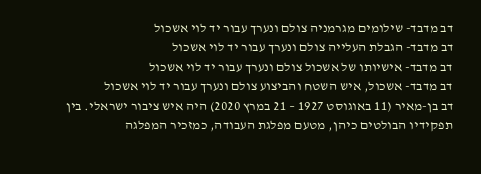דב מדבד- שילומים מגרמניה צולם ונערך עבור יד לוי אשכול
דב מדבד- הגבלת העלייה צולם ונערך עבור יד לוי אשכול
דב מדבד- אישיותו של אשכול צולם ונערך עבור יד לוי אשכול
דב מדבד- אשכול, איש השטח והביצוע צולם ונערך עבור יד לוי אשכול
דב בן-מאיר (11 באוגוסט 1927 – 21 במרץ 2020) היה איש ציבור ישראלי. בין תפקידיו הבולטים כיהן, מטעם מפלגת העבודה, כמזכיר המפלגה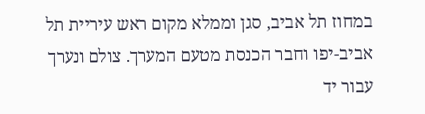במחוז תל אביב, סגן וממלא מקום ראש עיריית תל אביב-יפו וחבר הכנסת מטעם המערך. צולם ונערך עבור יד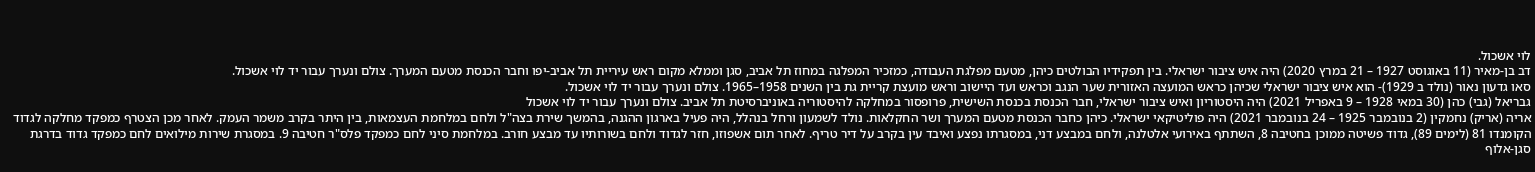לוי אשכול.
דב בן-מאיר (11 באוגוסט 1927 – 21 במרץ 2020) היה איש ציבור ישראלי. בין תפקידיו הבולטים כיהן, מטעם מפלגת העבודה, כמזכיר המפלגה במחוז תל אביב, סגן וממלא מקום ראש עיריית תל אביב-יפו וחבר הכנסת מטעם המערך. צולם ונערך עבור יד לוי אשכול.
סאו גדעון נאור (נולד ב 1929)- הוא איש ציבור ישראלי שכיהן כראש המועצה האזורית שער הנגב וכראש ועד היישוב וראש מועצת קריית גת בין השנים 1958–1965. צולם ונערך עבור יד לוי אשכול.
גבריאל (גבי) כהן (30 במאי 1928 – 9 באפריל 2021) היה היסטוריון ואיש ציבור ישראלי, חבר הכנסת בכנסת השישית, פרופסור במחלקה להיסטוריה באוניברסיטת תל אביב. צולם ונערך עבור יד לוי אשכול
אריה (אריק) נחמקין (2 בנובמבר 1925 – 24 בנובמבר 2021) היה פוליטיקאי ישראלי. כיהן כחבר הכנסת מטעם המערך ושר החקלאות. נולד לשמעון ורחל בנהלל, היה פעיל בארגון ההגנה, בהמשך שירת בצה"ל ולחם במלחמת העצמאות, בין היתר בקרב משמר העמק. לאחר מכן הצטרף כמפקד מחלקה לגדוד הקומנדו 81 (לימים 89), גדוד פשיטה ממוכן בחטיבה 8, השתתף באירועי אלטלנה, ולחם במבצע דני, במסגרתו נפצע ואיבד עין בקרב על דיר טריף. לאחר תום אשפוזו, חזר לגדוד ולחם בשורותיו עד מבצע חורב. במלחמת סיני לחם כמפקד פלס"ר חטיבה 9. במסגרת שירות מילואים לחם כמפקד גדוד בדרגת סגן-אלוף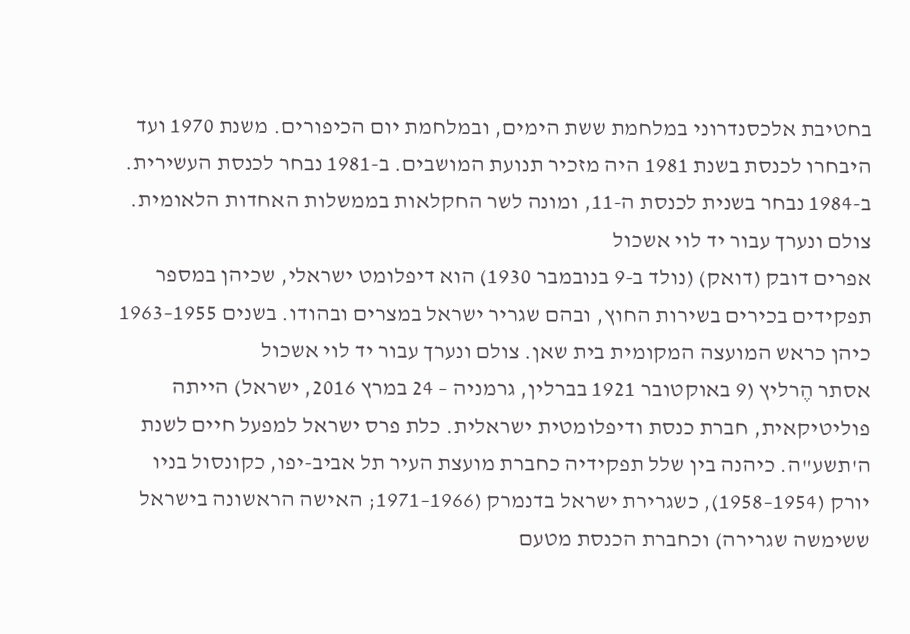בחטיבת אלכסנדרוני במלחמת ששת הימים, ובמלחמת יום הכיפורים. משנת 1970 ועד היבחרו לכנסת בשנת 1981 היה מזכיר תנועת המושבים. ב-1981 נבחר לכנסת העשירית. ב-1984 נבחר בשנית לכנסת ה-11, ומונה לשר החקלאות בממשלות האחדות הלאומית. צולם ונערך עבור יד לוי אשכול
אפרים דובק (דואק) (נולד ב-9 בנובמבר 1930) הוא דיפלומט ישראלי, שכיהן במספר תפקידים בכירים בשירות החוץ, ובהם שגריר ישראל במצרים ובהודו. בשנים 1955–1963 כיהן כראש המועצה המקומית בית שאן. צולם ונערך עבור יד לוי אשכול
אסתר הֶרליץ (9 באוקטובר 1921 בברלין, גרמניה – 24 במרץ 2016, ישראל) הייתה פוליטיקאית, חברת כנסת ודיפלומטית ישראלית. כלת פרס ישראל למפעל חיים לשנת ה'תשע"ה. כיהנה בין שלל תפקידיה כחברת מועצת העיר תל אביב-יפו, כקונסול בניו יורק (1954–1958), כשגרירת ישראל בדנמרק (1966–1971; האישה הראשונה בישראל ששימשה שגרירה) וכחברת הכנסת מטעם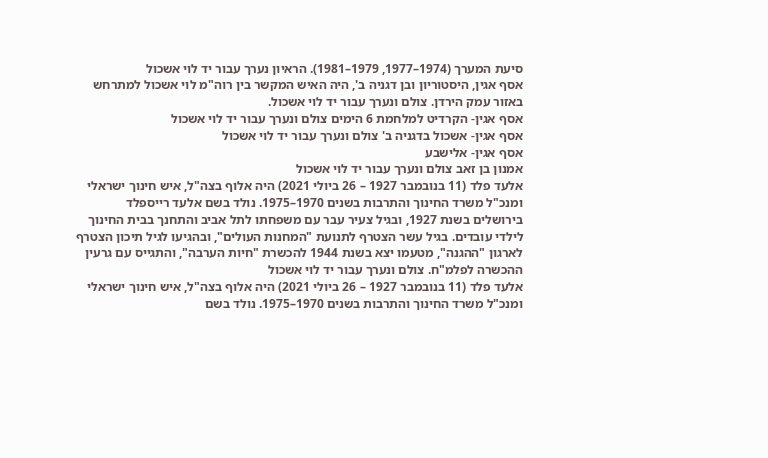סיעת המערך (1974–1977, 1979–1981). הראיון נערך עבור יד לוי אשכול
אסף אגין, היסטוריון ובן דגניה ב', היה האיש המקשר בין רוה"מ לוי אשכול למתרחש באזור עמק הירדן. צולם ונערך עבור יד לוי אשכול.
אסף אגין- הקרדיט למלחמת 6 הימים צולם ונערך עבור יד לוי אשכול
אסף אגין- אשכול בדגניה ב' צולם ונערך עבור יד לוי אשכול
אסף אגין- אלישבע
אמנון בן זאב צולם ונערך עבור יד לוי אשכול
אלעד פלד (11 בנובמבר 1927 – 26 ביולי 2021) היה אלוף בצה"ל, איש חינוך ישראלי ומנכ"ל משרד החינוך והתרבות בשנים 1970–1975. נולד בשם אלעד רייספלד בירושלים בשנת 1927, ובגיל צעיר עבר עם משפחתו לתל אביב והתחנך בבית החינוך לילדי עובדים. בגיל עשר הצטרף לתנועת "המחנות העולים", ובהגיעו לגיל תיכון הצטרף לארגון "ההגנה", מטעמו יצא בשנת 1944 להכשרת "חיות הערבה", והתגייס עם גרעין ההכשרה לפלמ"ח. צולם ונערך עבור יד לוי אשכול
אלעד פלד (11 בנובמבר 1927 – 26 ביולי 2021) היה אלוף בצה"ל, איש חינוך ישראלי ומנכ"ל משרד החינוך והתרבות בשנים 1970–1975. נולד בשם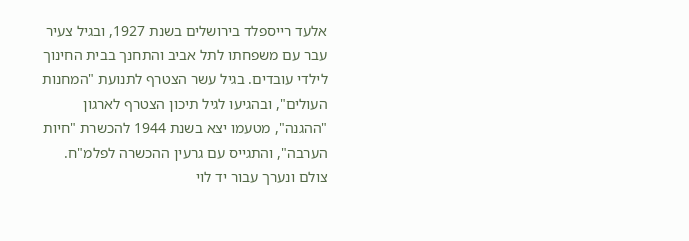אלעד רייספלד בירושלים בשנת 1927, ובגיל צעיר עבר עם משפחתו לתל אביב והתחנך בבית החינוך לילדי עובדים. בגיל עשר הצטרף לתנועת "המחנות העולים", ובהגיעו לגיל תיכון הצטרף לארגון "ההגנה", מטעמו יצא בשנת 1944 להכשרת "חיות הערבה", והתגייס עם גרעין ההכשרה לפלמ"ח. צולם ונערך עבור יד לוי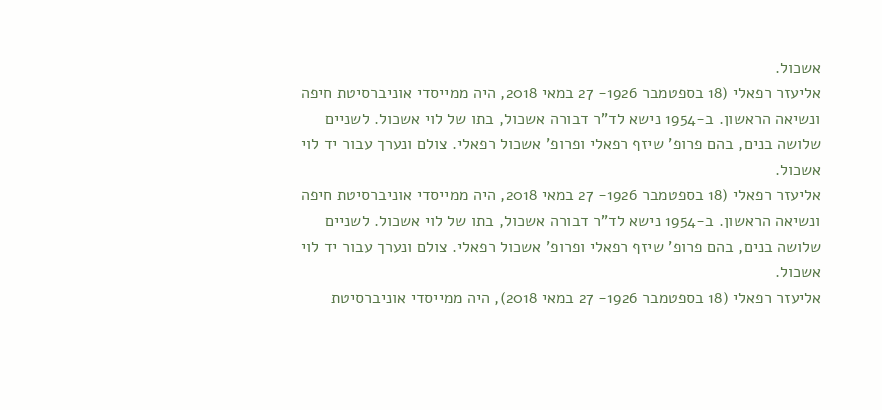אשכול.
אליעזר רפאלי (18 בספטמבר 1926- 27 במאי 2018, היה ממייסדי אוניברסיטת חיפה ונשיאה הראשון. ב-1954 נישא לד"ר דבורה אשכול, בתו של לוי אשכול. לשניים שלושה בנים, בהם פרופ' שיזף רפאלי ופרופ' אשכול רפאלי. צולם ונערך עבור יד לוי אשכול.
אליעזר רפאלי (18 בספטמבר 1926- 27 במאי 2018, היה ממייסדי אוניברסיטת חיפה ונשיאה הראשון. ב-1954 נישא לד"ר דבורה אשכול, בתו של לוי אשכול. לשניים שלושה בנים, בהם פרופ' שיזף רפאלי ופרופ' אשכול רפאלי. צולם ונערך עבור יד לוי אשכול.
אליעזר רפאלי (18 בספטמבר 1926- 27 במאי 2018), היה ממייסדי אוניברסיטת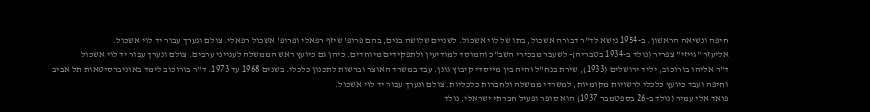חיפה ונשיאה הראשון. ב-1954 נישא לד"ר דבורה אשכול, בתו של לוי אשכול. לשניים שלושה בנים, בהם פרופ' שיזף רפאלי ופרופ' אשכול רפאלי. צולם ונערך עבור יד לוי אשכול.
אליעזר "גייזי" צפריר (נולד ב-1934 בטבריה)- לשעבר מבכירי השב"כ והמוסד למודיעין ולתפקידים מיוחדים. כיהן גם כיועץ ראש הממשלה לענייני ערבים. צולם ונערך עבור יד לוי אשכול
ד"ר אליהו בורוכוב, יליד ירושלים (1933), שירת בנח"ל והיה בין מייסדי קיבוץ גונן. עבד במשרד האוצר וברשות לתכנון כלכלי. בשנים 1968 עד 1973. ד"ר בורוכוב לימד באוניברסיטאות תל אביב וחיפה ועבד כיועץ כלכלי לרשויות מקומיות, למשרדי ממשלה ולחברות כלכליות. צולם ונערך עבור יד לוי אשכול.
פואד אלי עמיר (נולד ב-26 בספטמבר 1937) הוא סופר ופעיל חברתי ישראלי. נולד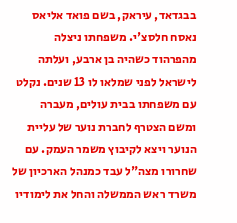בבגדאד, עיראק, בשם פואד אליאס נאסח חלסצ'י. משפחתו ניצלה מהפרהוד כשהיה בן ארבע, ועלתה לישראל לפני שמלאו לו 13 שנים. נקלט עם משפחתו בבית עולים, מעברה ומשם הצטרף לחברת נוער של עליית הנוער ויצא לקיבוץ משמר העמק. עם שחרורו מצה"ל עבד כמנהל הארכיון של משרד ראש הממשלה והחל את לימודיו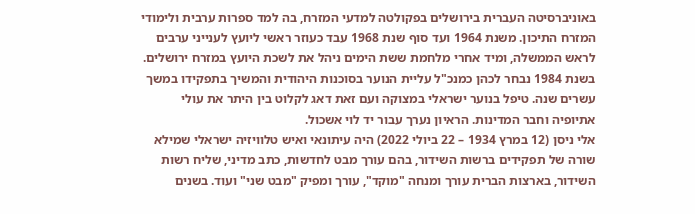באוניברסיטה העברית בירושלים בפקולטה למדעי המזרח, בה למד ספרות ערבית ולימודי המזרח התיכון. משנת 1964 ועד סוף שנת 1968 עבד כעוזר ראשי ליועץ לענייני ערבים לראש הממשלה, ומיד אחרי מלחמת ששת הימים ניהל את לשכת היועץ במזרח ירושלים. בשנת 1984 נבחר לכהן כמנכ"ל עליית הנוער בסוכנות היהודית והמשיך בתפקידו במשך עשרים שנה. טיפל בנוער ישראלי במצוקה ועם זאת דאג לקלוט בין היתר את עולי אתיופיה וחבר המדינות. הראיון נערך עבור יד לוי אשכול.
אלי ניסן (12 במרץ 1934 – 22 ביולי 2022) היה עיתונאי ואיש טלוויזיה ישראלי שמילא שורה של תפקידים ברשות השידור, בהם עורך מבט לחדשות, כתב מדיני, שליח רשות השידור, בארצות הברית עורך ומנחה "מוקד", עורך ומפיק "מבט שני" ועוד. בשנים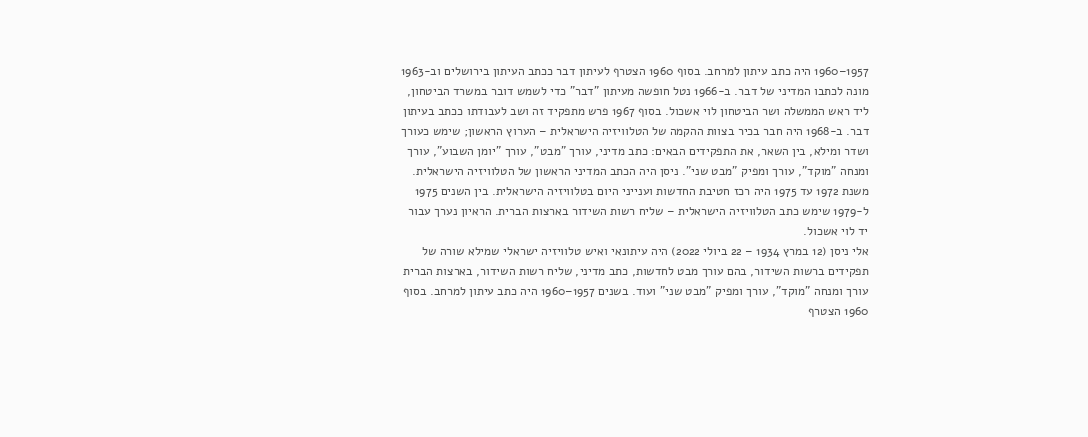1957–1960 היה כתב עיתון למרחב. בסוף 1960 הצטרף לעיתון דבר ככתב העיתון בירושלים וב-1963 מונה לכתבו המדיני של דבר. ב-1966 נטל חופשה מעיתון "דבר" כדי לשמש דובר במשרד הביטחון, ליד ראש הממשלה ושר הביטחון לוי אשכול. בסוף 1967 פרש מתפקיד זה ושב לעבודתו ככתב בעיתון דבר. ב-1968 היה חבר בכיר בצוות ההקמה של הטלוויזיה הישראלית – הערוץ הראשון; שימש כעורך ושדר ומילא, בין השאר, את התפקידים הבאים: כתב מדיני, עורך "מבט", עורך "יומן השבוע", עורך ומנחה "מוקד", עורך ומפיק "מבט שני". ניסן היה הכתב המדיני הראשון של הטלוויזיה הישראלית. משנת 1972 עד 1975 היה רכז חטיבת החדשות וענייני היום בטלוויזיה הישראלית. בין השנים 1975 ל-1979 שימש כתב הטלוויזיה הישראלית – שליח רשות השידור בארצות הברית. הראיון נערך עבור יד לוי אשכול.
אלי ניסן (12 במרץ 1934 – 22 ביולי 2022) היה עיתונאי ואיש טלוויזיה ישראלי שמילא שורה של תפקידים ברשות השידור, בהם עורך מבט לחדשות, כתב מדיני, שליח רשות השידור, בארצות הברית עורך ומנחה "מוקד", עורך ומפיק "מבט שני" ועוד. בשנים 1957–1960 היה כתב עיתון למרחב. בסוף 1960 הצטרף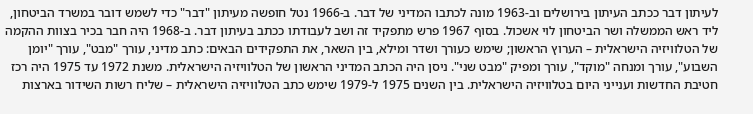לעיתון דבר ככתב העיתון בירושלים וב-1963 מונה לכתבו המדיני של דבר. ב-1966 נטל חופשה מעיתון "דבר" כדי לשמש דובר במשרד הביטחון, ליד ראש הממשלה ושר הביטחון לוי אשכול. בסוף 1967 פרש מתפקיד זה ושב לעבודתו ככתב בעיתון דבר. ב-1968 היה חבר בכיר בצוות ההקמה של הטלוויזיה הישראלית – הערוץ הראשון; שימש כעורך ושדר ומילא, בין השאר, את התפקידים הבאים: כתב מדיני, עורך "מבט", עורך "יומן השבוע", עורך ומנחה "מוקד", עורך ומפיק "מבט שני". ניסן היה הכתב המדיני הראשון של הטלוויזיה הישראלית. משנת 1972 עד 1975 היה רכז חטיבת החדשות וענייני היום בטלוויזיה הישראלית. בין השנים 1975 ל-1979 שימש כתב הטלוויזיה הישראלית – שליח רשות השידור בארצות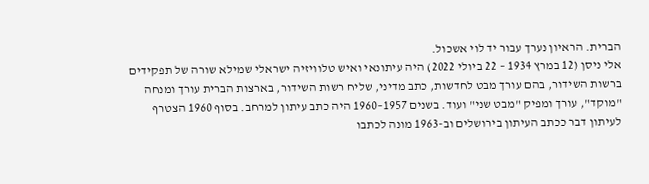הברית. הראיון נערך עבור יד לוי אשכול.
אלי ניסן (12 במרץ 1934 – 22 ביולי 2022) היה עיתונאי ואיש טלוויזיה ישראלי שמילא שורה של תפקידים ברשות השידור, בהם עורך מבט לחדשות, כתב מדיני, שליח רשות השידור, בארצות הברית עורך ומנחה "מוקד", עורך ומפיק "מבט שני" ועוד. בשנים 1957–1960 היה כתב עיתון למרחב. בסוף 1960 הצטרף לעיתון דבר ככתב העיתון בירושלים וב-1963 מונה לכתבו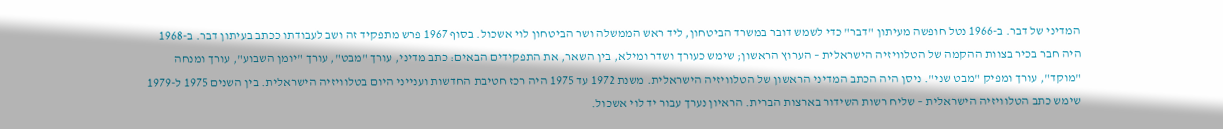המדיני של דבר. ב-1966 נטל חופשה מעיתון "דבר" כדי לשמש דובר במשרד הביטחון, ליד ראש הממשלה ושר הביטחון לוי אשכול. בסוף 1967 פרש מתפקיד זה ושב לעבודתו ככתב בעיתון דבר. ב-1968 היה חבר בכיר בצוות ההקמה של הטלוויזיה הישראלית – הערוץ הראשון; שימש כעורך ושדר ומילא, בין השאר, את התפקידים הבאים: כתב מדיני, עורך "מבט", עורך "יומן השבוע", עורך ומנחה "מוקד", עורך ומפיק "מבט שני". ניסן היה הכתב המדיני הראשון של הטלוויזיה הישראלית. משנת 1972 עד 1975 היה רכז חטיבת החדשות וענייני היום בטלוויזיה הישראלית. בין השנים 1975 ל-1979 שימש כתב הטלוויזיה הישראלית – שליח רשות השידור בארצות הברית. הראיון נערך עבור יד לוי אשכול.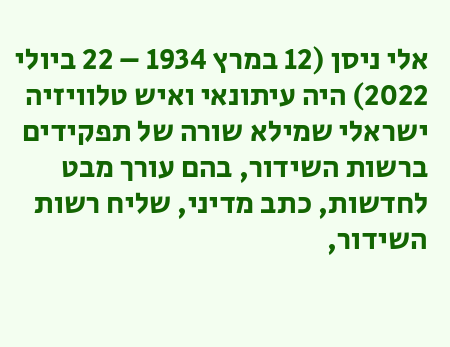אלי ניסן (12 במרץ 1934 – 22 ביולי 2022) היה עיתונאי ואיש טלוויזיה ישראלי שמילא שורה של תפקידים ברשות השידור, בהם עורך מבט לחדשות, כתב מדיני, שליח רשות השידור,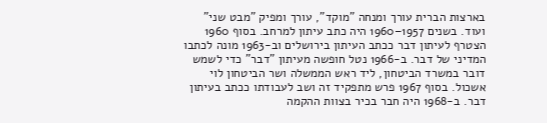בארצות הברית עורך ומנחה "מוקד", עורך ומפיק "מבט שני" ועוד. בשנים 1957–1960 היה כתב עיתון למרחב. בסוף 1960 הצטרף לעיתון דבר ככתב העיתון בירושלים וב-1963 מונה לכתבו המדיני של דבר. ב-1966 נטל חופשה מעיתון "דבר" כדי לשמש דובר במשרד הביטחון, ליד ראש הממשלה ושר הביטחון לוי אשכול. בסוף 1967 פרש מתפקיד זה ושב לעבודתו ככתב בעיתון דבר. ב-1968 היה חבר בכיר בצוות ההקמה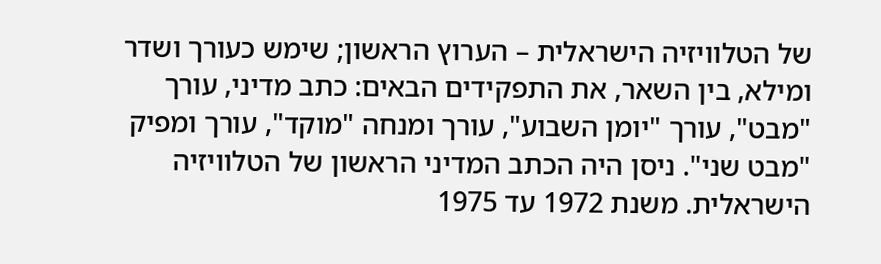של הטלוויזיה הישראלית – הערוץ הראשון; שימש כעורך ושדר ומילא, בין השאר, את התפקידים הבאים: כתב מדיני, עורך "מבט", עורך "יומן השבוע", עורך ומנחה "מוקד", עורך ומפיק "מבט שני". ניסן היה הכתב המדיני הראשון של הטלוויזיה הישראלית. משנת 1972 עד 1975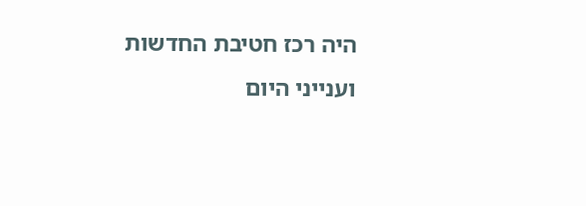היה רכז חטיבת החדשות וענייני היום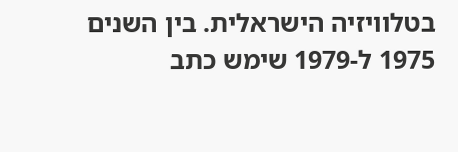בטלוויזיה הישראלית. בין השנים 1975 ל-1979 שימש כתב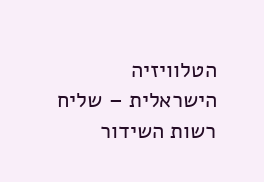הטלוויזיה הישראלית – שליח רשות השידור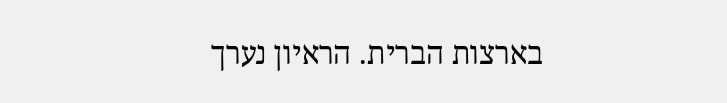בארצות הברית. הראיון נערך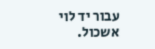עבור יד לוי אשכול.